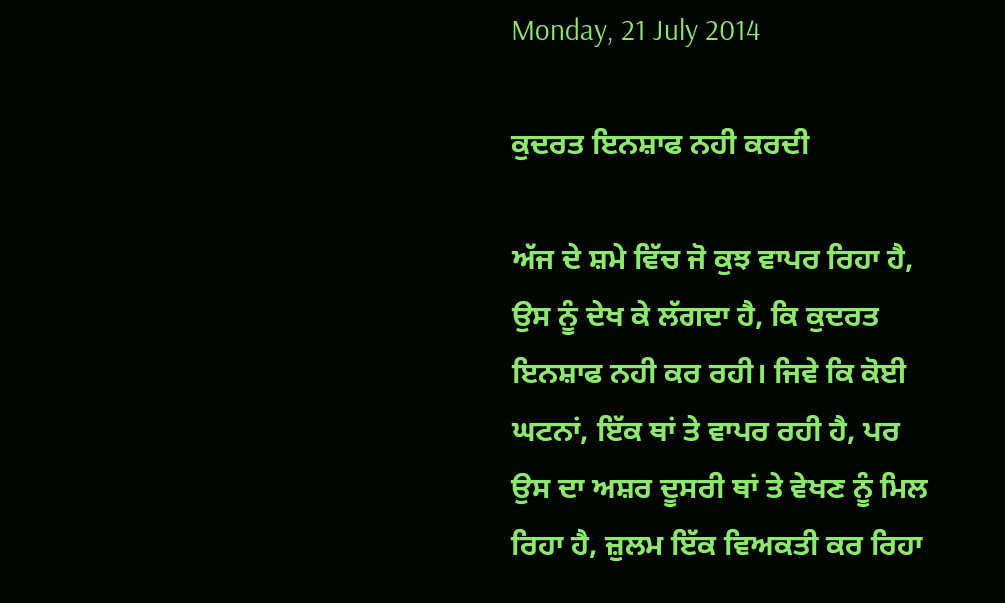Monday, 21 July 2014

ਕੁਦਰਤ ਇਨਸ਼ਾਫ ਨਹੀ ਕਰਦੀ

ਅੱਜ ਦੇ ਸ਼ਮੇ ਵਿੱਚ ਜੋ ਕੁਝ ਵਾਪਰ ਰਿਹਾ ਹੈ, ਉਸ ਨੂੰ ਦੇਖ ਕੇ ਲੱਗਦਾ ਹੈ, ਕਿ ਕੁਦਰਤ ਇਨਸ਼ਾਫ ਨਹੀ ਕਰ ਰਹੀ। ਜਿਵੇ ਕਿ ਕੋਈ ਘਟਨਾਂ, ਇੱਕ ਥਾਂ ਤੇ ਵਾਪਰ ਰਹੀ ਹੈ, ਪਰ ਉਸ ਦਾ ਅਸ਼ਰ ਦੂਸਰੀ ਥਾਂ ਤੇ ਵੇਖਣ ਨੂੰ ਮਿਲ ਰਿਹਾ ਹੈ, ਜ਼ੁਲਮ ਇੱਕ ਵਿਅਕਤੀ ਕਰ ਰਿਹਾ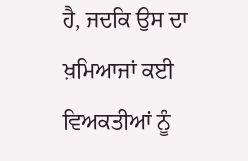ਹੈ, ਜਦਕਿ ਉਸ ਦਾ ਖ਼ਮਿਆਜਾਂ ਕਈ ਵਿਅਕਤੀਆਂ ਨੂੰ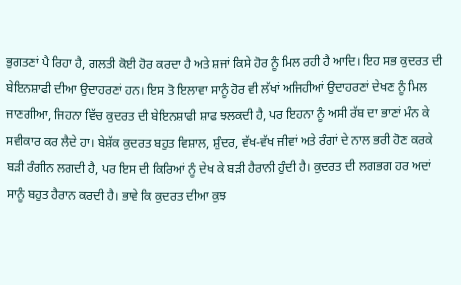ਭੁਗਤਣਾਂ ਪੈ ਰਿਹਾ ਹੈ, ਗਲਤੀ ਕੋਈ ਹੋਰ ਕਰਦਾ ਹੈ ਅਤੇ ਸ਼ਜਾਂ ਕਿਸੇ ਹੋਰ ਨੂੰ ਮਿਲ ਰਹੀ ਹੈ ਆਦਿ। ਇਹ ਸਭ ਕੁਦਰਤ ਦੀ ਬੇਇਨਸ਼ਾਫੀ ਦੀਆ ਉਦਾਹਰਣਾਂ ਹਨ। ਇਸ ਤੋ ਇਲਾਵਾ ਸਾਨੂੰ ਹੋਰ ਵੀ ਲੱਖਾਂ ਅਜਿਹੀਆਂ ਉਦਾਹਰਣਾਂ ਦੇਖਣ ਨੂੰ ਮਿਲ ਜਾਣਗੀਆ, ਜਿਹਨਾ ਵਿੱਚ ਕੁਦਰਤ ਦੀ ਬੇਇਨਸ਼ਾਫੀ ਸ਼ਾਫ ਝਲਕਦੀ ਹੈ, ਪਰ ਇਹਨਾ ਨੂੰ ਅਸੀ ਰੱਬ ਦਾ ਭਾਣਾਂ ਮੰਨ ਕੇ ਸਵੀਕਾਰ ਕਰ ਲੈਦੇ ਹਾ। ਬੇਸ਼ੱਕ ਕੁਦਰਤ ਬਹੁਤ ਵਿਸ਼ਾਲ, ਸ਼ੁੰਦਰ, ਵੱਖ-ਵੱਖ ਜੀਵਾਂ ਅਤੇ ਰੰਗਾਂ ਦੇ ਨਾਲ ਭਰੀ ਹੋਣ ਕਰਕੇ ਬੜੀ ਰੰਗੀਨ ਲਗਦੀ ਹੈ, ਪਰ ਇਸ ਦੀ ਕਿਰਿਆਂ ਨੂੰ ਦੇਖ ਕੇ ਬੜੀ ਹੈਰਾਨੀ ਹੁੰਦੀ ਹੈ। ਕੁਦਰਤ ਦੀ ਲਗਭਗ ਹਰ ਅਦਾਂ ਸਾਨੂੰ ਬਹੁਤ ਹੈਰਾਨ ਕਰਦੀ ਹੈ। ਭਾਵੇ ਕਿ ਕੁਦਰਤ ਦੀਆ ਕੁਝ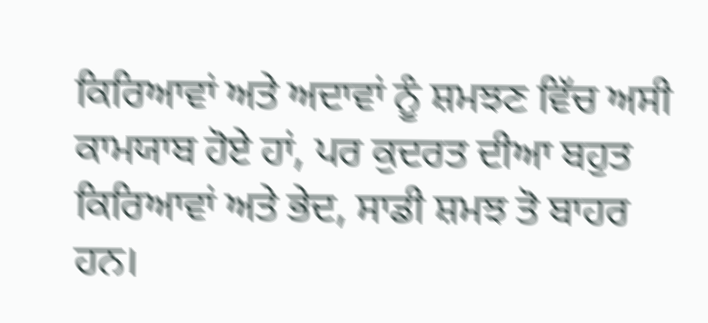ਕਿਰਿਆਵਾਂ ਅਤੇ ਅਦਾਵਾਂ ਨੂੰ ਸ਼ਮਝਣ ਵਿੱਚ ਅਸੀ ਕਾਮਯਾਬ ਹੋਏ ਹਾਂ, ਪਰ ਕੁਦਰਤ ਦੀਆ ਬਹੁਤ ਕਿਰਿਆਵਾਂ ਅਤੇ ਭੇਦ, ਸਾਡੀ ਸ਼ਮਝ ਤੋ ਬਾਹਰ ਹਨ।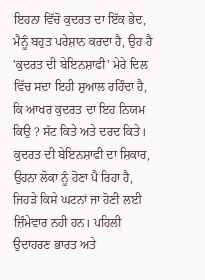ਇਹਨਾ ਵਿੱਚੋ ਕੁਦਰਤ ਦਾ ਇੱਕ ਭੇਦ, ਮੈਨੂੰ ਬਹੁਤ ਪਰੇਸ਼ਾਨ ਕਰਦਾ ਹੈ, ਉਹ ਹੈ 'ਕੁਦਰਤ ਦੀ ਬੇਇਨਸ਼ਾਫੀ' ਮੇਰੇ ਦਿਲ ਵਿੱਚ ਸਦਾ ਇਹੀ ਸ਼ੁਆਲ ਰਹਿੰਦਾ ਹੈ, ਕਿ ਆਖਰ ਕੁਦਰਤ ਦਾ ਇਹ ਨਿਯਮ ਕਿਉ ? ਸੱਟ ਕਿਤੇ ਅਤੇ ਦਰਦ ਕਿਤੇ।
ਕੁਦਰਤ ਦੀ ਬੇਇਨਸ਼ਾਫੀ ਦਾ ਸ਼ਿਕਾਰ, ਉਹਨਾ ਲੋਕਾ ਨੂੰ ਹੋਣਾ ਪੈ ਰਿਹਾ ਹੈ, ਜਿਹੜੇ ਕਿਸੇ ਘਟਨਾਂ ਜਾ ਹੋਣੀ ਲਈ ਜ਼ਿੰਮੇਵਾਰ ਨਹੀ ਹਨ। ਪਹਿਲੀ ਉਦਾਹਰਣ ਭਾਰਤ ਅਤੇ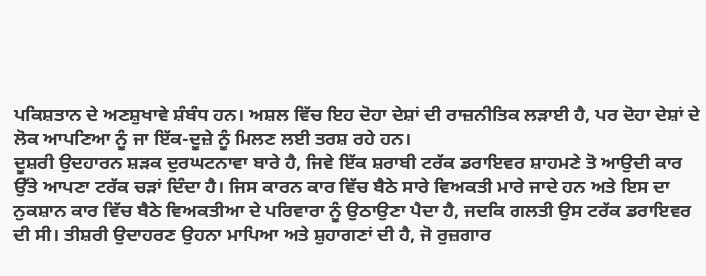ਪਕਿਸ਼ਤਾਨ ਦੇ ਅਣਸ਼ੁਖਾਵੇ ਸ਼ੰਬੰਧ ਹਨ। ਅਸ਼ਲ ਵਿੱਚ ਇਹ ਦੋਹਾ ਦੇਸ਼ਾਂ ਦੀ ਰਾਜ਼ਨੀਤਿਕ ਲੜਾਈ ਹੈ, ਪਰ ਦੋਹਾ ਦੇਸ਼ਾਂ ਦੇ ਲੋਕ ਆਪਣਿਆ ਨੂੰ ਜਾ ਇੱਕ-ਦੂਜ਼ੇ ਨੂੰ ਮਿਲਣ ਲਈ ਤਰਸ਼ ਰਹੇ ਹਨ।
ਦੂਸ਼ਰੀ ਉਦਹਾਰਨ ਸ਼ੜਕ ਦੁਰਘਟਨਾਵਾ ਬਾਰੇ ਹੈ, ਜਿਵੇ ਇੱਕ ਸ਼ਰਾਬੀ ਟਰੱਕ ਡਰਾਇਵਰ ਸ਼ਾਹਮਣੇ ਤੋ ਆਉਦੀ ਕਾਰ ਉੱਤੇ ਆਪਣਾ ਟਰੱਕ ਚੜਾਂ ਦਿੰਦਾ ਹੈ। ਜਿਸ ਕਾਰਨ ਕਾਰ ਵਿੱਚ ਬੈਠੇ ਸਾਰੇ ਵਿਅਕਤੀ ਮਾਰੇ ਜਾਦੇ ਹਨ ਅਤੇ ਇਸ ਦਾ ਨੁਕਸ਼ਾਨ ਕਾਰ ਵਿੱਚ ਬੈਠੇ ਵਿਅਕਤੀਆ ਦੇ ਪਰਿਵਾਰਾ ਨੂੰ ਉਠਾਉਣਾ ਪੈਦਾ ਹੈ, ਜਦਕਿ ਗਲਤੀ ਉਸ ਟਰੱਕ ਡਰਾਇਵਰ ਦੀ ਸੀ। ਤੀਸ਼ਰੀ ਉਦਾਹਰਣ ਉਹਨਾ ਮਾਪਿਆ ਅਤੇ ਸ਼ੁਹਾਗਣਾਂ ਦੀ ਹੈ, ਜੋ ਰੁਜ਼ਗਾਰ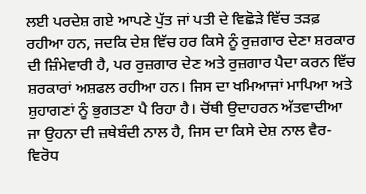ਲਈ ਪਰਦੇਸ਼ ਗਏ ਆਪਣੇ ਪੁੱਤ ਜਾਂ ਪਤੀ ਦੇ ਵਿਛੋੜੇ ਵਿੱਚ ਤੜਫ਼ ਰਹੀਆ ਹਨ, ਜਦਕਿ ਦੇਸ਼ ਵਿੱਚ ਹਰ ਕਿਸੇ ਨੂੰ ਰੁਜ਼ਗਾਰ ਦੇਣਾ ਸ਼ਰਕਾਰ ਦੀ ਜ਼ਿੰਮੇਵਾਰੀ ਹੈ, ਪਰ ਰੁਜ਼ਗਾਰ ਦੇਣ ਅਤੇ ਰੁਜ਼ਗਾਰ ਪੈਦਾ ਕਰਨ ਵਿੱਚ ਸ਼ਰਕਾਰਾਂ ਅਸ਼ਫਲ ਰਹੀਆ ਹਨ। ਜਿਸ ਦਾ ਖਮਿਆਜਾਂ ਮਾਪਿਆ ਅਤੇ ਸ਼ੁਹਾਗਣਾਂ ਨੂੰ ਭੁਗਤਣਾ ਪੈ ਰਿਹਾ ਹੈ। ਚੋਂਥੀ ਉਦਾਹਰਨ ਅੱਤਵਾਦੀਆ ਜਾ ਉਹਨਾ ਦੀ ਜ਼ਥੇਬੰਦੀ ਨਾਲ ਹੈ, ਜਿਸ ਦਾ ਕਿਸੇ ਦੇਸ਼ ਨਾਲ ਵੈਰ-ਵਿਰੋਧ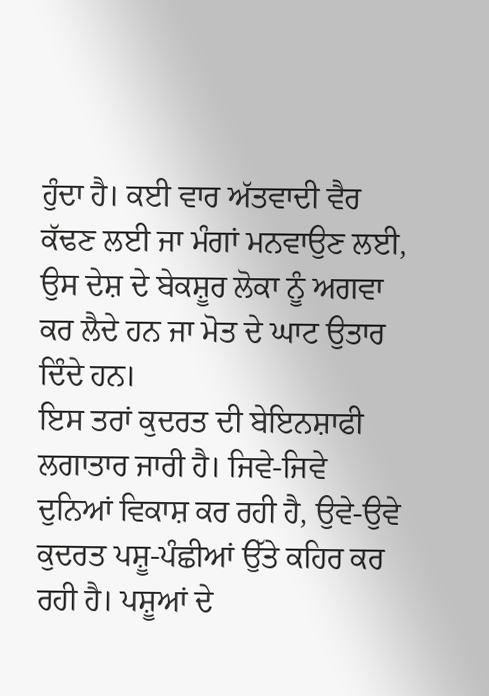ਹੁੰਦਾ ਹੈ। ਕਈ ਵਾਰ ਅੱਤਵਾਦੀ ਵੈਰ ਕੱਢਣ ਲਈ ਜਾ ਮੰਗਾਂ ਮਨਵਾਉਣ ਲਈ, ਉਸ ਦੇਸ਼ ਦੇ ਬੇਕਸ਼ੂਰ ਲੋਕਾ ਨੂੰ ਅਗਵਾ ਕਰ ਲੈਦੇ ਹਨ ਜਾ ਮੋਤ ਦੇ ਘਾਟ ਉਤਾਰ ਦਿੰਦੇ ਹਨ।
ਇਸ ਤਰਾਂ ਕੁਦਰਤ ਦੀ ਬੇਇਨਸ਼ਾਫੀ ਲਗਾਤਾਰ ਜਾਰੀ ਹੈ। ਜਿਵੇ-ਜਿਵੇ ਦੁਨਿਆਂ ਵਿਕਾਸ਼ ਕਰ ਰਹੀ ਹੈ, ਉਵੇ-ਉਵੇ ਕੁਦਰਤ ਪਸ਼ੂ-ਪੰਛੀਆਂ ਉੱਤੇ ਕਹਿਰ ਕਰ ਰਹੀ ਹੈ। ਪਸ਼ੂਆਂ ਦੇ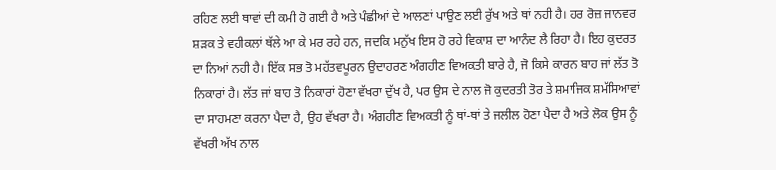ਰਹਿਣ ਲਈ ਥਾਵਾਂ ਦੀ ਕਮੀ ਹੋ ਗਈ ਹੈ ਅਤੇ ਪੰਛੀਆਂ ਦੇ ਆਲਣਾਂ ਪਾਉਣ ਲਈ ਰੁੱਖ ਅਤੇ ਥਾਂ ਨਹੀ ਹੈ। ਹਰ ਰੋਜ਼ ਜਾਨਵਰ ਸ਼ੜਕ ਤੇ ਵਹੀਕਲਾਂ ਥੱਲੇ ਆ ਕੇ ਮਰ ਰਹੇ ਹਨ, ਜਦਕਿ ਮਨੁੱਖ ਇਸ ਹੋ ਰਹੇ ਵਿਕਾਸ਼ ਦਾ ਆਨੰਦ ਲੈ ਰਿਹਾ ਹੈ। ਇਹ ਕੁਦਰਤ ਦਾ ਨਿਆਂ ਨਹੀ ਹੈ। ਇੱਕ ਸਭ ਤੋ ਮਹੱਤਵਪੂਰਨ ਉਦਾਹਰਣ ਅੰਗਹੀਣ ਵਿਅਕਤੀ ਬਾਰੇ ਹੈ, ਜੋ ਕਿਸੇ ਕਾਰਨ ਬਾਹ ਜਾਂ ਲੱਤ ਤੋ ਨਿਕਾਰਾਂ ਹੈ। ਲੱਤ ਜਾਂ ਬਾਹ ਤੋ ਨਿਕਾਰਾਂ ਹੋਣਾ ਵੱਖਰਾ ਦੁੱਖ ਹੈ, ਪਰ ਉਸ ਦੇ ਨਾਲ ਜੋ ਕੁਦਰਤੀ ਤੋਰ ਤੇ ਸ਼ਮਾਜਿਕ ਸ਼ਮੱਸਿਆਵਾਂ ਦਾ ਸਾਹਮਣਾ ਕਰਨਾ ਪੈਦਾ ਹੈ, ਉਹ ਵੱਖਰਾ ਹੈ। ਅੰਗਹੀਣ ਵਿਅਕਤੀ ਨੂੰ ਥਾਂ-ਥਾਂ ਤੇ ਜਲੀਲ ਹੋਣਾ ਪੈਦਾ ਹੈ ਅਤੇ ਲੋਕ ਉਸ ਨੂੰ ਵੱਖਰੀ ਅੱਖ ਨਾਲ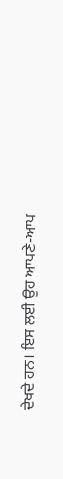ਦੇਖਦੇ ਹਨ। ਇਸ ਲਈ ਉਹ ਆਪਣੇ-ਆਪ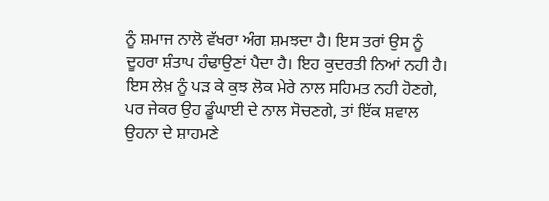ਨੂੰ ਸ਼ਮਾਜ ਨਾਲੋ ਵੱਖਰਾ ਅੰਗ ਸ਼ਮਝਦਾ ਹੈ। ਇਸ ਤਰਾਂ ਉਸ ਨੂੰ ਦੂਹਰਾ ਸ਼ੰਤਾਪ ਹੰਢਾਉਣਾਂ ਪੈਦਾ ਹੈ। ਇਹ ਕੁਦਰਤੀ ਨਿਆਂ ਨਹੀ ਹੈ। ਇਸ ਲੇਖ਼ ਨੂੰ ਪੜ ਕੇ ਕੁਝ ਲੋਕ ਮੇਰੇ ਨਾਲ ਸਹਿਮਤ ਨਹੀ ਹੋਣਗੇ, ਪਰ ਜੇਕਰ ਉਹ ਡੂੰਘਾਈ ਦੇ ਨਾਲ ਸੋਚਣਗੇ, ਤਾਂ ਇੱਕ ਸ਼ਵਾਲ ਉਹਨਾ ਦੇ ਸ਼ਾਹਮਣੇ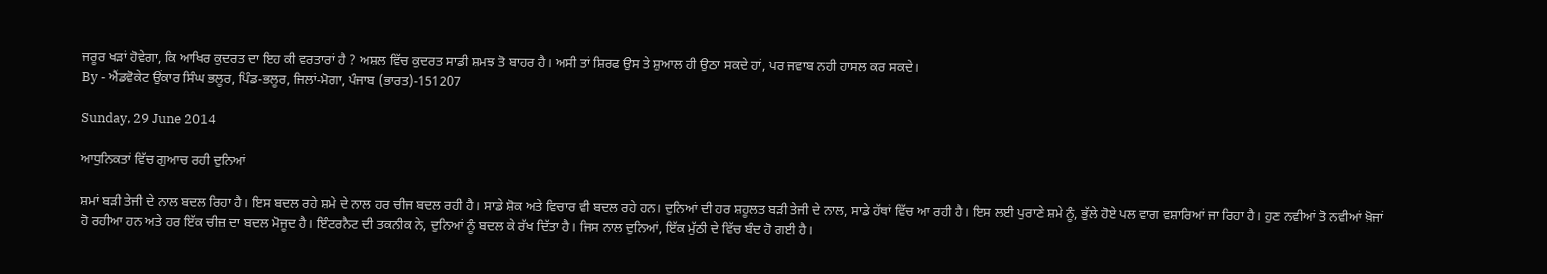ਜਰੂਰ ਖੜਾਂ ਹੋਵੇਗਾ, ਕਿ ਆਖਿਰ ਕੁਦਰਤ ਦਾ ਇਹ ਕੀ ਵਰਤਾਰਾਂ ਹੈ ? ਅਸ਼ਲ ਵਿੱਚ ਕੁਦਰਤ ਸਾਡੀ ਸ਼ਮਝ ਤੋ ਬਾਹਰ ਹੈ। ਅਸੀ ਤਾਂ ਸ਼ਿਰਫ ਉਸ ਤੇ ਸ਼ੁਆਲ ਹੀ ਉਠਾ ਸਕਦੇ ਹਾਂ, ਪਰ ਜਵਾਬ ਨਹੀ ਹਾਸਲ ਕਰ ਸਕਦੇ।
By - ਐਂਡਵੋਕੇਟ ਉਂਕਾਰ ਸਿੰਘ ਭਲੂਰ, ਪਿੰਡ-ਭਲੂਰ, ਜਿਲਾਂ-ਮੋਗਾ, ਪੰਜਾਬ (ਭਾਰਤ)-151207

Sunday, 29 June 2014

ਆਧੁਨਿਕਤਾਂ ਵਿੱਚ ਗੁਆਚ ਰਹੀ ਦੁਨਿਆਂ

ਸ਼ਮਾਂ ਬੜੀ ਤੇਜੀ ਦੇ ਨਾਲ ਬਦਲ ਰਿਹਾ ਹੈ। ਇਸ ਬਦਲ ਰਹੇ ਸ਼ਮੇ ਦੇ ਨਾਲ ਹਰ ਚੀਜ ਬਦਲ ਰਹੀ ਹੈ। ਸਾਡੇ ਸ਼ੋਕ ਅਤੇ ਵਿਚਾਰ ਵੀ ਬਦਲ ਰਹੇ ਹਨ। ਦੁਨਿਆਂ ਦੀ ਹਰ ਸ਼ਹੂਲਤ ਬੜੀ ਤੇਜੀ ਦੇ ਨਾਲ, ਸਾਡੇ ਹੱਥਾਂ ਵਿੱਚ ਆ ਰਹੀ ਹੈ। ਇਸ ਲਈ ਪੁਰਾਣੇ ਸ਼ਮੇ ਨੂੰ, ਭੁੱਲੇ ਹੋਏ ਪਲ ਵਾਗ ਵਸ਼ਾਰਿਆਂ ਜਾ ਰਿਹਾ ਹੈ। ਹੁਣ ਨਵੀਆਂ ਤੋ ਨਵੀਆਂ ਖ਼ੋਜਾਂ ਹੋ ਰਹੀਆ ਹਨ ਅਤੇ ਹਰ ਇੱਕ ਚੀਜ਼ ਦਾ ਬਦਲ ਮੋਜੂਦ ਹੈ। ਇੰਟਰਨੈਟ ਦੀ ਤਕਨੀਕ ਨੇ, ਦੁਨਿਆਂ ਨੂੰ ਬਦਲ ਕੇ ਰੱਖ ਦਿੱਤਾ ਹੈ। ਜਿਸ ਨਾਲ ਦੁਨਿਆਂ, ਇੱਕ ਮੁੱਠੀ ਦੇ ਵਿੱਚ ਬੰਦ ਹੋ ਗਈ ਹੈ।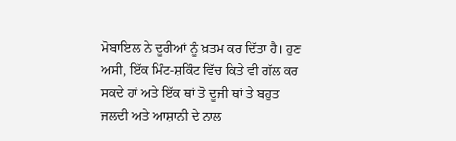ਮੋਬਾਇਲ ਨੇ ਦੂਰੀਆਂ ਨੂੰ ਖ਼ਤਮ ਕਰ ਦਿੱਤਾ ਹੈ। ਹੁਣ ਅਸੀ, ਇੱਕ ਮਿੰਟ-ਸ਼ਕਿੰਟ ਵਿੱਚ ਕਿਤੇ ਵੀ ਗੱਲ ਕਰ ਸਕਦੇ ਹਾਂ ਅਤੇ ਇੱਕ ਥਾਂ ਤੋ ਦੂਜੀ ਥਾਂ ਤੇ ਬਹੁਤ ਜਲਦੀ ਅਤੇ ਆਸ਼ਾਨੀ ਦੇ ਨਾਲ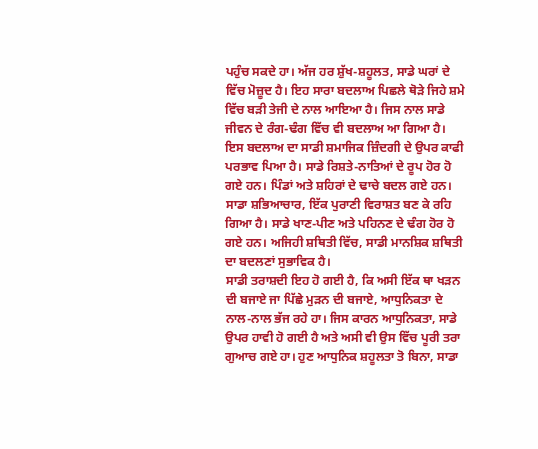ਪਹੁੰਚ ਸਕਦੇ ਹਾ। ਅੱਜ ਹਰ ਸ਼ੁੱਖ-ਸ਼ਹੂਲਤ, ਸਾਡੇ ਘਰਾਂ ਦੇ ਵਿੱਚ ਮੋਜ਼ੂਦ ਹੈ। ਇਹ ਸਾਰਾ ਬਦਲਾਅ ਪਿਛਲੇ ਥੋੜੇ ਜਿਹੇ ਸ਼ਮੇ ਵਿੱਚ ਬੜੀ ਤੇਜੀ ਦੇ ਨਾਲ ਆਇਆ ਹੈ। ਜਿਸ ਨਾਲ ਸਾਡੇ ਜੀਵਨ ਦੇ ਰੰਗ-ਢੰਗ ਵਿੱਚ ਵੀ ਬਦਲਾਅ ਆ ਗਿਆ ਹੈ। ਇਸ ਬਦਲਾਅ ਦਾ ਸਾਡੀ ਸ਼ਮਾਜਿਕ ਜ਼ਿੰਦਗੀ ਦੇ ਉਪਰ ਕਾਫੀ ਪਰਭਾਵ ਪਿਆ ਹੈ। ਸਾਡੇ ਰਿਸ਼ਤੇ-ਨਾਤਿਆਂ ਦੇ ਰੂਪ ਹੋਰ ਹੋ ਗਏ ਹਨ। ਪਿੰਡਾਂ ਅਤੇ ਸ਼ਹਿਰਾਂ ਦੇ ਢਾਚੇ ਬਦਲ ਗਏ ਹਨ। ਸਾਡਾ ਸ਼ਭਿਆਚਾਰ, ਇੱਕ ਪੁਰਾਣੀ ਵਿਰਾਸ਼ਤ ਬਣ ਕੇ ਰਹਿ ਗਿਆ ਹੈ। ਸਾਡੇ ਖਾਣ-ਪੀਣ ਅਤੇ ਪਹਿਨਣ ਦੇ ਢੰਗ ਹੋਰ ਹੋ ਗਏ ਹਨ। ਅਜਿਹੀ ਸ਼ਥਿਤੀ ਵਿੱਚ, ਸਾਡੀ ਮਾਨਸ਼ਿਕ ਸ਼ਥਿਤੀ ਦਾ ਬਦਲਣਾਂ ਸੁਭਾਵਿਕ ਹੈ।
ਸਾਡੀ ਤਰਾਸ਼ਦੀ ਇਹ ਹੋ ਗਈ ਹੈ, ਕਿ ਅਸੀ ਇੱਕ ਥਾ ਖੜਨ ਦੀ ਬਜਾਏ ਜਾ ਪਿੱਛੇ ਮੁੜਨ ਦੀ ਬਜਾਏ, ਆਧੁਨਿਕਤਾ ਦੇ ਨਾਲ-ਨਾਲ ਭੱਜ ਰਹੇ ਹਾ। ਜਿਸ ਕਾਰਨ ਆਧੁਨਿਕਤਾ, ਸਾਡੇ ਉਪਰ ਹਾਵੀ ਹੋ ਗਈ ਹੈ ਅਤੇ ਅਸੀ ਵੀ ਉਸ ਵਿੱਚ ਪੂਰੀ ਤਰਾ ਗੁਆਚ ਗਏ ਹਾ। ਹੁਣ ਆਧੁਨਿਕ ਸ਼ਹੂਲਤਾ ਤੋ ਬਿਨਾ, ਸਾਡਾ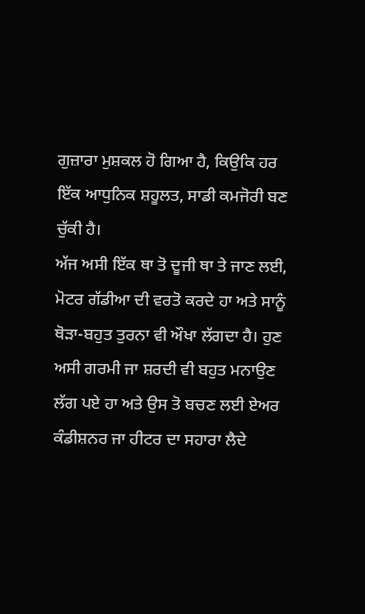ਗੁਜ਼ਾਰਾ ਮੁਸ਼ਕਲ ਹੋ ਗਿਆ ਹੈ, ਕਿਉਕਿ ਹਰ ਇੱਕ ਆਧੁਨਿਕ ਸ਼ਹੂਲਤ, ਸਾਡੀ ਕਮਜੋਰੀ ਬਣ ਚੁੱਕੀ ਹੈ।
ਅੱਜ ਅਸੀ ਇੱਕ ਥਾ ਤੋ ਦੂਜੀ ਥਾ ਤੇ ਜਾਣ ਲਈ, ਮੋਟਰ ਗੱਡੀਆ ਦੀ ਵਰਤੋ ਕਰਦੇ ਹਾ ਅਤੇ ਸਾਨੂੰ ਥੋੜਾ-ਬਹੁਤ ਤੁਰਨਾ ਵੀ ਔਖਾ ਲੱਗਦਾ ਹੈ। ਹੁਣ ਅਸੀ ਗਰਮੀ ਜਾ ਸ਼ਰਦੀ ਵੀ ਬਹੁਤ ਮਨਾਉਣ ਲੱਗ ਪਏ ਹਾ ਅਤੇ ਉਸ ਤੋ ਬਚਣ ਲਈ ਏਅਰ ਕੰਡੀਸ਼ਨਰ ਜਾ ਹੀਟਰ ਦਾ ਸਹਾਰਾ ਲੈਦੇ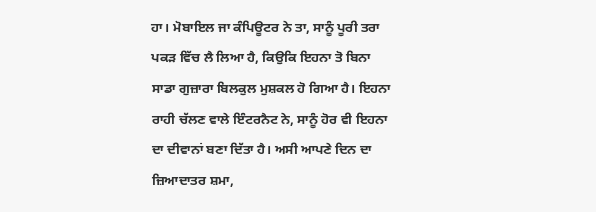ਹਾ। ਮੋਬਾਇਲ ਜਾ ਕੰਪਿਊਟਰ ਨੇ ਤਾ, ਸਾਨੂੰ ਪੂਰੀ ਤਰਾ ਪਕੜ ਵਿੱਚ ਲੈ ਲਿਆ ਹੈ, ਕਿਉਕਿ ਇਹਨਾ ਤੋ ਬਿਨਾ ਸਾਡਾ ਗੁਜ਼ਾਰਾ ਬਿਲਕੁਲ ਮੁਸ਼ਕਲ ਹੋ ਗਿਆ ਹੈ। ਇਹਨਾ ਰਾਹੀ ਚੱਲਣ ਵਾਲੇ ਇੰਟਰਨੈਟ ਨੇ, ਸਾਨੂੰ ਹੋਰ ਵੀ ਇਹਨਾ ਦਾ ਦੀਵਾਨਾਂ ਬਣਾ ਦਿੱਤਾ ਹੈ। ਅਸੀ ਆਪਣੇ ਦਿਨ ਦਾ ਜ਼ਿਆਦਾਤਰ ਸ਼ਮਾ,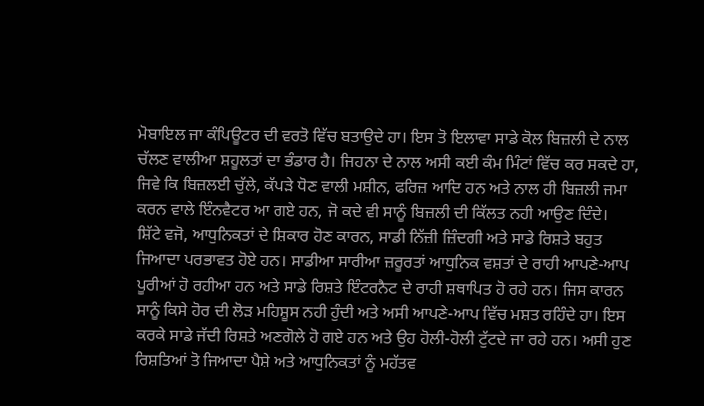ਮੋਬਾਇਲ ਜਾ ਕੰਪਿਊਟਰ ਦੀ ਵਰਤੋ ਵਿੱਚ ਬਤਾਉਦੇ ਹਾ। ਇਸ ਤੋ ਇਲਾਵਾ ਸਾਡੇ ਕੋਲ ਬਿਜ਼ਲੀ ਦੇ ਨਾਲ ਚੱਲਣ ਵਾਲੀਆ ਸ਼ਹੂਲਤਾਂ ਦਾ ਭੰਡਾਰ ਹੈ। ਜਿਹਨਾ ਦੇ ਨਾਲ ਅਸੀ ਕਈ ਕੰਮ ਮਿੰਟਾਂ ਵਿੱਚ ਕਰ ਸਕਦੇ ਹਾ, ਜਿਵੇ ਕਿ ਬਿਜ਼ਲਈ ਚੁੱਲੇ, ਕੱਪੜੇ ਧੋਣ ਵਾਲੀ ਮਸ਼ੀਨ, ਫਰਿਜ਼ ਆਦਿ ਹਨ ਅਤੇ ਨਾਲ ਹੀ ਬਿਜ਼ਲੀ ਜਮਾ ਕਰਨ ਵਾਲੇ ਇੰਨਵੈਟਰ ਆ ਗਏ ਹਨ, ਜੋ ਕਦੇ ਵੀ ਸਾਨੂੰ ਬਿਜ਼ਲੀ ਦੀ ਕਿੱਲਤ ਨਹੀ ਆਉਣ ਦਿੰਦੇ।
ਸ਼ਿੱਟੇ ਵਜੋ, ਆਧੁਨਿਕਤਾਂ ਦੇ ਸ਼ਿਕਾਰ ਹੋਣ ਕਾਰਨ, ਸਾਡੀ ਨਿੱਜ਼ੀ ਜ਼ਿੰਦਗੀ ਅਤੇ ਸਾਡੇ ਰਿਸ਼ਤੇ ਬਹੁਤ ਜਿਆਦਾ ਪਰਭਾਵਤ ਹੋਏ ਹਨ। ਸਾਡੀਆ ਸਾਰੀਆ ਜ਼ਰੂਰਤਾਂ ਆਧੁਨਿਕ ਵਸ਼ਤਾਂ ਦੇ ਰਾਹੀ ਆਪਣੇ-ਆਪ ਪੂਰੀਆਂ ਹੋ ਰਹੀਆ ਹਨ ਅਤੇ ਸਾਡੇ ਰਿਸ਼ਤੇ ਇੰਟਰਨੈਟ ਦੇ ਰਾਹੀ ਸ਼ਥਾਪਿਤ ਹੋ ਰਹੇ ਹਨ। ਜਿਸ ਕਾਰਨ ਸਾਨੂੰ ਕਿਸੇ ਹੋਰ ਦੀ ਲੋੜ ਮਹਿਸ਼ੂਸ ਨਹੀ ਹੁੰਦੀ ਅਤੇ ਅਸੀ ਆਪਣੇ-ਆਪ ਵਿੱਚ ਮਸ਼ਤ ਰਹਿੰਦੇ ਹਾ। ਇਸ ਕਰਕੇ ਸਾਡੇ ਜੱਦੀ ਰਿਸ਼ਤੇ ਅਣਗੋਲੇ ਹੋ ਗਏ ਹਨ ਅਤੇ ਉਹ ਹੋਲੀ-ਹੋਲੀ ਟੁੱਟਦੇ ਜਾ ਰਹੇ ਹਨ। ਅਸੀ ਹੁਣ ਰਿਸ਼ਤਿਆਂ ਤੋ ਜਿਆਦਾ ਪੈਸ਼ੇ ਅਤੇ ਆਧੁਨਿਕਤਾਂ ਨੂੰ ਮਹੱਤਵ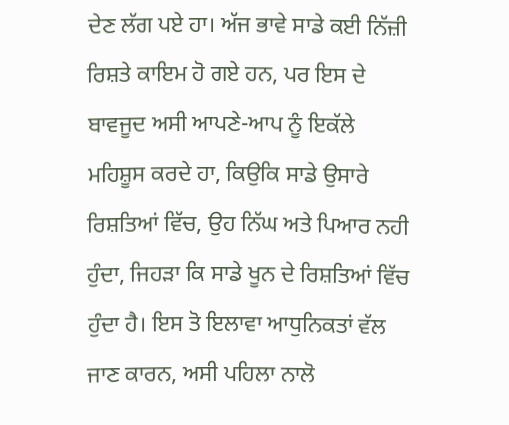ਦੇਣ ਲੱਗ ਪਏ ਹਾ। ਅੱਜ ਭਾਵੇ ਸਾਡੇ ਕਈ ਨਿੱਜ਼ੀ ਰਿਸ਼ਤੇ ਕਾਇਮ ਹੋ ਗਏ ਹਨ, ਪਰ ਇਸ ਦੇ ਬਾਵਜੂਦ ਅਸੀ ਆਪਣੇ-ਆਪ ਨੂੰ ਇਕੱਲੇ ਮਹਿਸ਼ੂਸ ਕਰਦੇ ਹਾ, ਕਿਉਕਿ ਸਾਡੇ ਉਸਾਰੇ ਰਿਸ਼ਤਿਆਂ ਵਿੱਚ, ਉਹ ਨਿੱਘ ਅਤੇ ਪਿਆਰ ਨਹੀ ਹੁੰਦਾ, ਜਿਹੜਾ ਕਿ ਸਾਡੇ ਖੂਨ ਦੇ ਰਿਸ਼ਤਿਆਂ ਵਿੱਚ ਹੁੰਦਾ ਹੈ। ਇਸ ਤੋ ਇਲਾਵਾ ਆਧੁਨਿਕਤਾਂ ਵੱਲ ਜਾਣ ਕਾਰਨ, ਅਸੀ ਪਹਿਲਾ ਨਾਲੋ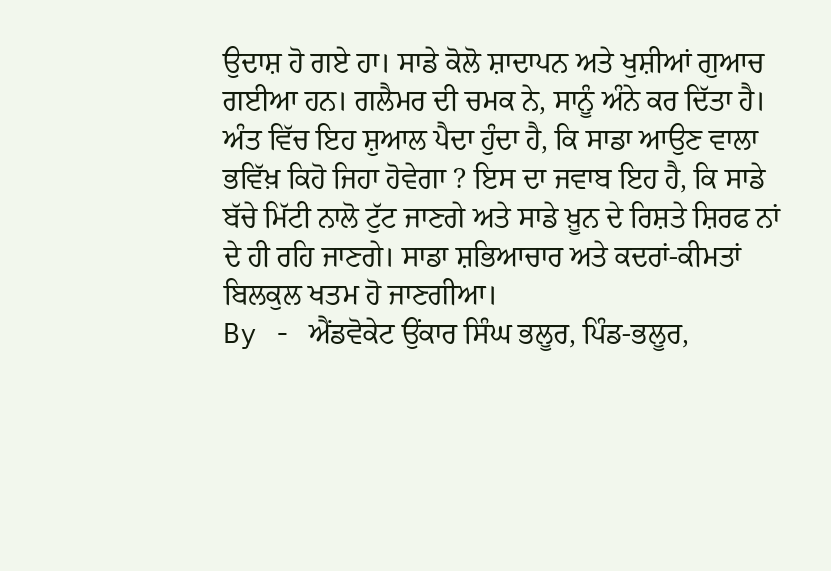ਉਦਾਸ਼ ਹੋ ਗਏ ਹਾ। ਸਾਡੇ ਕੋਲੋ ਸ਼ਾਦਾਪਨ ਅਤੇ ਖੁਸ਼ੀਆਂ ਗੁਆਚ ਗਈਆ ਹਨ। ਗਲੈਮਰ ਦੀ ਚਮਕ ਨੇ, ਸਾਨੂੰ ਅੰਨੇ ਕਰ ਦਿੱਤਾ ਹੈ। ਅੰਤ ਵਿੱਚ ਇਹ ਸ਼ੁਆਲ ਪੈਦਾ ਹੁੰਦਾ ਹੈ, ਕਿ ਸਾਡਾ ਆਉਣ ਵਾਲਾ ਭਵਿੱਖ਼ ਕਿਹੋ ਜਿਹਾ ਹੋਵੇਗਾ ? ਇਸ ਦਾ ਜਵਾਬ ਇਹ ਹੈ, ਕਿ ਸਾਡੇ ਬੱਚੇ ਮਿੱਟੀ ਨਾਲੋ ਟੁੱਟ ਜਾਣਗੇ ਅਤੇ ਸਾਡੇ ਖ਼ੂਨ ਦੇ ਰਿਸ਼ਤੇ ਸ਼ਿਰਫ ਨਾਂ ਦੇ ਹੀ ਰਹਿ ਜਾਣਗੇ। ਸਾਡਾ ਸ਼ਭਿਆਚਾਰ ਅਤੇ ਕਦਰਾਂ-ਕੀਮਤਾਂ ਬਿਲਕੁਲ ਖਤਮ ਹੋ ਜਾਣਗੀਆ।
By - ਐਂਡਵੋਕੇਟ ਉਂਕਾਰ ਸਿੰਘ ਭਲੂਰ, ਪਿੰਡ-ਭਲੂਰ,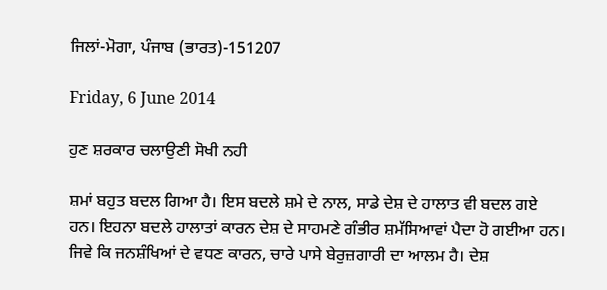ਜਿਲਾਂ-ਮੋਗਾ, ਪੰਜਾਬ (ਭਾਰਤ)-151207

Friday, 6 June 2014

ਹੁਣ ਸ਼ਰਕਾਰ ਚਲਾਉਣੀ ਸੋਖੀ ਨਹੀ

ਸ਼ਮਾਂ ਬਹੁਤ ਬਦਲ ਗਿਆ ਹੈ। ਇਸ ਬਦਲੇ ਸ਼ਮੇ ਦੇ ਨਾਲ, ਸਾਡੇ ਦੇਸ਼ ਦੇ ਹਾਲਾਤ ਵੀ ਬਦਲ ਗਏ ਹਨ। ਇਹਨਾ ਬਦਲੇ ਹਾਲਾਤਾਂ ਕਾਰਨ ਦੇਸ਼ ਦੇ ਸਾਹਮਣੇ ਗੰਭੀਰ ਸ਼ਮੱਸਿਆਵਾਂ ਪੈਦਾ ਹੋ ਗਈਆ ਹਨ। ਜਿਵੇ ਕਿ ਜਨਸ਼ੰਖਿਆਂ ਦੇ ਵਧਣ ਕਾਰਨ, ਚਾਰੇ ਪਾਸੇ ਬੇਰੁਜ਼ਗਾਰੀ ਦਾ ਆਲਮ ਹੈ। ਦੇਸ਼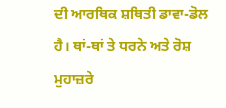ਦੀ ਆਰਥਿਕ ਸ਼ਥਿਤੀ ਡਾਵਾ-ਡੋਲ ਹੈ। ਥਾਂ-ਥਾਂ ਤੇ ਧਰਨੇ ਅਤੇ ਰੋਸ਼ ਮੁਹਾਜ਼ਰੇ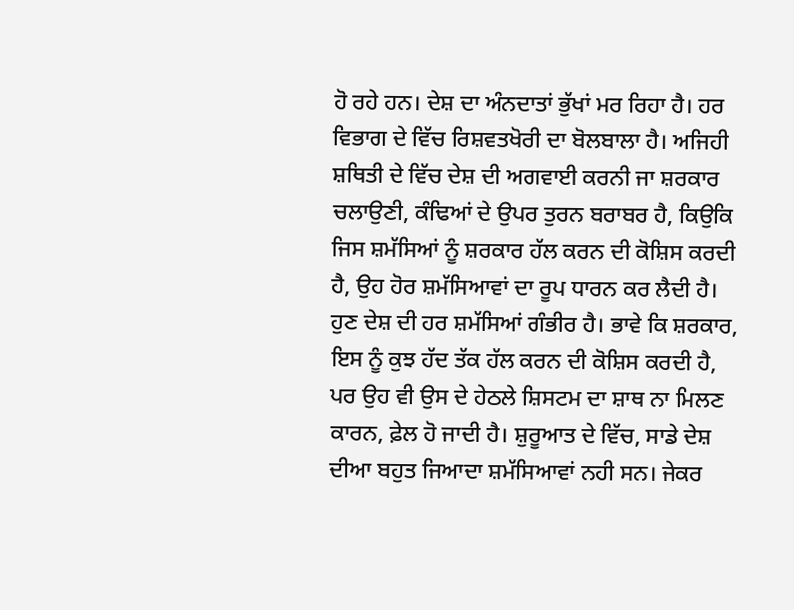ਹੋ ਰਹੇ ਹਨ। ਦੇਸ਼ ਦਾ ਅੰਨਦਾਤਾਂ ਭੁੱਖਾਂ ਮਰ ਰਿਹਾ ਹੈ। ਹਰ ਵਿਭਾਗ ਦੇ ਵਿੱਚ ਰਿਸ਼ਵਤਖੋਰੀ ਦਾ ਬੋਲਬਾਲਾ ਹੈ। ਅਜਿਹੀ ਸ਼ਥਿਤੀ ਦੇ ਵਿੱਚ ਦੇਸ਼ ਦੀ ਅਗਵਾਈ ਕਰਨੀ ਜਾ ਸ਼ਰਕਾਰ ਚਲਾਉਣੀ, ਕੰਢਿਆਂ ਦੇ ਉਪਰ ਤੁਰਨ ਬਰਾਬਰ ਹੈ, ਕਿਉਕਿ ਜਿਸ ਸ਼ਮੱਸਿਆਂ ਨੂੰ ਸ਼ਰਕਾਰ ਹੱਲ ਕਰਨ ਦੀ ਕੋਸ਼ਿਸ ਕਰਦੀ ਹੈ, ਉਹ ਹੋਰ ਸ਼ਮੱਸਿਆਵਾਂ ਦਾ ਰੂਪ ਧਾਰਨ ਕਰ ਲੈਦੀ ਹੈ। ਹੁਣ ਦੇਸ਼ ਦੀ ਹਰ ਸ਼ਮੱਸਿਆਂ ਗੰਭੀਰ ਹੈ। ਭਾਵੇ ਕਿ ਸ਼ਰਕਾਰ, ਇਸ ਨੂੰ ਕੁਝ ਹੱਦ ਤੱਕ ਹੱਲ ਕਰਨ ਦੀ ਕੋਸ਼ਿਸ ਕਰਦੀ ਹੈ, ਪਰ ਉਹ ਵੀ ਉਸ ਦੇ ਹੇਠਲੇ ਸ਼ਿਸਟਮ ਦਾ ਸ਼ਾਥ ਨਾ ਮਿਲਣ ਕਾਰਨ, ਫ਼ੇਲ ਹੋ ਜਾਦੀ ਹੈ। ਸ਼ੁਰੂਆਤ ਦੇ ਵਿੱਚ, ਸਾਡੇ ਦੇਸ਼ ਦੀਆ ਬਹੁਤ ਜਿਆਦਾ ਸ਼ਮੱਸਿਆਵਾਂ ਨਹੀ ਸਨ। ਜੇਕਰ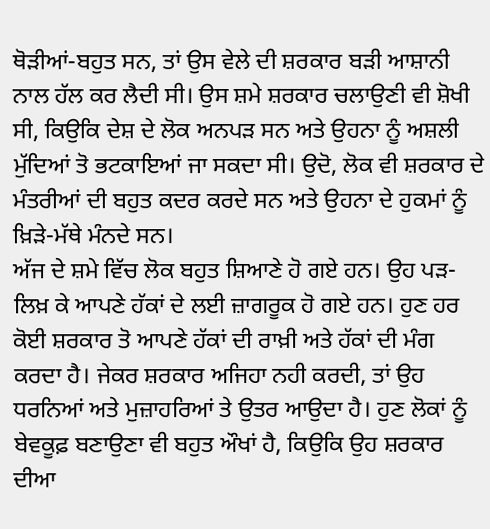ਥੋੜੀਆਂ-ਬਹੁਤ ਸਨ, ਤਾਂ ਉਸ ਵੇਲੇ ਦੀ ਸ਼ਰਕਾਰ ਬੜੀ ਆਸ਼ਾਨੀ ਨਾਲ ਹੱਲ ਕਰ ਲੈਦੀ ਸੀ। ਉਸ ਸ਼ਮੇ ਸ਼ਰਕਾਰ ਚਲਾਉਣੀ ਵੀ ਸ਼ੋਖੀ ਸੀ, ਕਿਉਕਿ ਦੇਸ਼ ਦੇ ਲੋਕ ਅਨਪੜ ਸਨ ਅਤੇ ਉਹਨਾ ਨੂੰ ਅਸ਼ਲੀ ਮੁੱਦਿਆਂ ਤੋ ਭਟਕਾਇਆਂ ਜਾ ਸਕਦਾ ਸੀ। ਉਦੋ, ਲੋਕ ਵੀ ਸ਼ਰਕਾਰ ਦੇ ਮੰਤਰੀਆਂ ਦੀ ਬਹੁਤ ਕਦਰ ਕਰਦੇ ਸਨ ਅਤੇ ਉਹਨਾ ਦੇ ਹੁਕਮਾਂ ਨੂੰ ਖ਼ਿੜੇ-ਮੱਥੇ ਮੰਨਦੇ ਸਨ।
ਅੱਜ ਦੇ ਸ਼ਮੇ ਵਿੱਚ ਲੋਕ ਬਹੁਤ ਸ਼ਿਆਣੇ ਹੋ ਗਏ ਹਨ। ਉਹ ਪੜ-ਲਿਖ਼ ਕੇ ਆਪਣੇ ਹੱਕਾਂ ਦੇ ਲਈ ਜ਼ਾਗਰੂਕ ਹੋ ਗਏ ਹਨ। ਹੁਣ ਹਰ ਕੋਈ ਸ਼ਰਕਾਰ ਤੋ ਆਪਣੇ ਹੱਕਾਂ ਦੀ ਰਾਖ਼ੀ ਅਤੇ ਹੱਕਾਂ ਦੀ ਮੰਗ ਕਰਦਾ ਹੈ। ਜੇਕਰ ਸ਼ਰਕਾਰ ਅਜਿਹਾ ਨਹੀ ਕਰਦੀ, ਤਾਂ ਉਹ ਧਰਨਿਆਂ ਅਤੇ ਮੁਜ਼ਾਹਰਿਆਂ ਤੇ ਉਤਰ ਆਉਦਾ ਹੈ। ਹੁਣ ਲੋਕਾਂ ਨੂੰ ਬੇਵਕੂਫ਼ ਬਣਾਉਣਾ ਵੀ ਬਹੁਤ ਔਖਾਂ ਹੈ, ਕਿਉਕਿ ਉਹ ਸ਼ਰਕਾਰ ਦੀਆ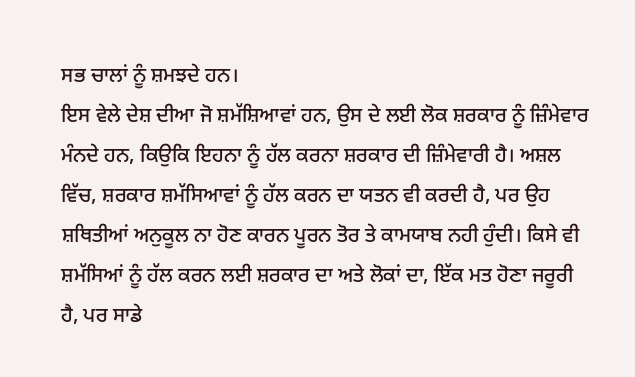ਸਭ ਚਾਲਾਂ ਨੂੰ ਸ਼ਮਝਦੇ ਹਨ।
ਇਸ ਵੇਲੇ ਦੇਸ਼ ਦੀਆ ਜੋ ਸ਼ਮੱਸ਼ਿਆਵਾਂ ਹਨ, ਉਸ ਦੇ ਲਈ ਲੋਕ ਸ਼ਰਕਾਰ ਨੂੰ ਜ਼ਿੰਮੇਵਾਰ ਮੰਨਦੇ ਹਨ, ਕਿਉਕਿ ਇਹਨਾ ਨੂੰ ਹੱਲ ਕਰਨਾ ਸ਼ਰਕਾਰ ਦੀ ਜ਼ਿੰਮੇਵਾਰੀ ਹੈ। ਅਸ਼ਲ ਵਿੱਚ, ਸ਼ਰਕਾਰ ਸ਼ਮੱਸਿਆਵਾਂ ਨੂੰ ਹੱਲ ਕਰਨ ਦਾ ਯਤਨ ਵੀ ਕਰਦੀ ਹੈ, ਪਰ ਉਹ ਸ਼ਥਿਤੀਆਂ ਅਨੁਕੂਲ ਨਾ ਹੋਣ ਕਾਰਨ ਪੂਰਨ ਤੋਰ ਤੇ ਕਾਮਯਾਬ ਨਹੀ ਹੁੰਦੀ। ਕਿਸੇ ਵੀ ਸ਼ਮੱਸਿਆਂ ਨੂੰ ਹੱਲ ਕਰਨ ਲਈ ਸ਼ਰਕਾਰ ਦਾ ਅਤੇ ਲੋਕਾਂ ਦਾ, ਇੱਕ ਮਤ ਹੋਣਾ ਜਰੂਰੀ ਹੈ, ਪਰ ਸਾਡੇ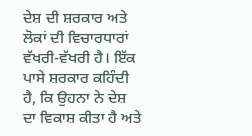ਦੇਸ਼ ਦੀ ਸ਼ਰਕਾਰ ਅਤੇ ਲੋਕਾਂ ਦੀ ਵਿਚਾਰਧਾਰਾਂ ਵੱਖਰੀ-ਵੱਖਰੀ ਹੈ। ਇੱਕ ਪਾਸੇ ਸ਼ਰਕਾਰ ਕਹਿੰਦੀ ਹੈ, ਕਿ ਉਹਨਾ ਨੇ ਦੇਸ਼ ਦਾ ਵਿਕਾਸ਼ ਕੀਤਾ ਹੈ ਅਤੇ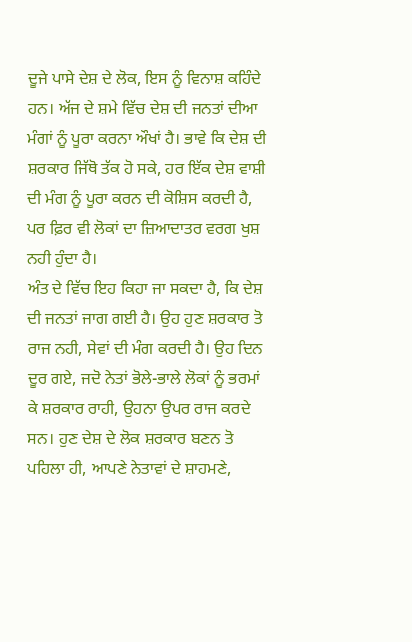ਦੂਜੇ ਪਾਸੇ ਦੇਸ਼ ਦੇ ਲੋਕ, ਇਸ ਨੂੰ ਵਿਨਾਸ਼ ਕਹਿੰਦੇ ਹਨ। ਅੱਜ ਦੇ ਸ਼ਮੇ ਵਿੱਚ ਦੇਸ਼ ਦੀ ਜਨਤਾਂ ਦੀਆ ਮੰਗਾਂ ਨੂੰ ਪੂਰਾ ਕਰਨਾ ਔਖਾਂ ਹੈ। ਭਾਵੇ ਕਿ ਦੇਸ਼ ਦੀ ਸ਼ਰਕਾਰ ਜਿੱਥੋ ਤੱਕ ਹੋ ਸਕੇ, ਹਰ ਇੱਕ ਦੇਸ਼ ਵਾਸ਼ੀ ਦੀ ਮੰਗ ਨੂੰ ਪੂਰਾ ਕਰਨ ਦੀ ਕੋਸ਼ਿਸ ਕਰਦੀ ਹੈ, ਪਰ ਫ਼ਿਰ ਵੀ ਲੋਕਾਂ ਦਾ ਜ਼ਿਆਦਾਤਰ ਵਰਗ ਖੁਸ਼ ਨਹੀ ਹੁੰਦਾ ਹੈ।
ਅੰਤ ਦੇ ਵਿੱਚ ਇਹ ਕਿਹਾ ਜਾ ਸਕਦਾ ਹੈ, ਕਿ ਦੇਸ਼ ਦੀ ਜਨਤਾਂ ਜਾਗ ਗਈ ਹੈ। ਉਹ ਹੁਣ ਸ਼ਰਕਾਰ ਤੋ ਰਾਜ ਨਹੀ, ਸੇਵਾਂ ਦੀ ਮੰਗ ਕਰਦੀ ਹੈ। ਉਹ ਦਿਨ ਦੂਰ ਗਏ, ਜਦੋ ਨੇਤਾਂ ਭੋਲੇ-ਭਾਲੇ ਲੋਕਾਂ ਨੂੰ ਭਰਮਾਂ ਕੇ ਸ਼ਰਕਾਰ ਰਾਹੀ, ਉਹਨਾ ਉਪਰ ਰਾਜ ਕਰਦੇ ਸਨ। ਹੁਣ ਦੇਸ਼ ਦੇ ਲੋਕ ਸ਼ਰਕਾਰ ਬਣਨ ਤੋ ਪਹਿਲਾ ਹੀ, ਆਪਣੇ ਨੇਤਾਵਾਂ ਦੇ ਸ਼ਾਹਮਣੇ,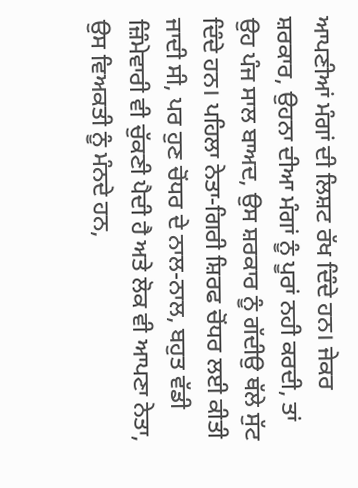ਆਪਣੀਆਂ ਮੰਗਾਂ ਦੀ ਲਿਸ਼ਟ ਰੱਖ ਦਿੰਦੇ ਹਨ। ਜੇਕਰ ਸ਼ਰਕਾਰ, ਉਹਨਾ ਦੀਆ ਮੰਗਾਂ ਨੂੰ ਪੂਰਾਂ ਨਹੀ ਕਰਦੀ, ਤਾਂ ਉਹ ਪੰਜ ਸਾਲ ਬਾਅਦ, ਉਸ ਸ਼ਰਕਾਰ ਨੂੰ ਗੱਦੀਉ ਥੱਲੇ ਸੁੱਟ ਦਿੰਦੇ ਹਨ। ਪਹਿਲਾ ਨੇਤਾ-ਗਿਰੀ ਸ਼ਿਰਫ ਚੋਂਧਰ ਲਈ ਕੀਤੀ ਜਾਦੀ ਸੀ, ਪਰ ਹੁਣ ਚੋਂਧਰ ਦੇ ਨਾਲ-ਨਾਲ, ਬਹੁਤ ਵੱਡੀ ਜ਼ਿੰਮੇਵਾਰੀ ਵੀ ਚੁੱਕਣੀ ਪੈਦੀ ਹੈ ਅਤੇ ਲੋਕ ਵੀ ਆਪਣਾ ਨੇਤਾ, ਉਸ ਵਿਅਕਤੀ ਨੂੰ ਮੰਨਦੇ ਹਨ,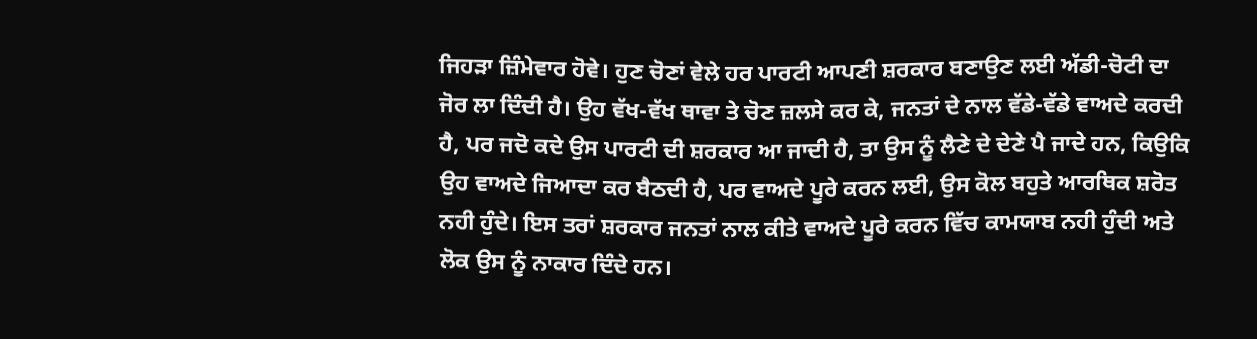ਜਿਹੜਾ ਜ਼ਿੰਮੇਵਾਰ ਹੋਵੇ। ਹੁਣ ਚੋਣਾਂ ਵੇਲੇ ਹਰ ਪਾਰਟੀ ਆਪਣੀ ਸ਼ਰਕਾਰ ਬਣਾਉਣ ਲਈ ਅੱਡੀ-ਚੋਟੀ ਦਾ ਜੋਰ ਲਾ ਦਿੰਦੀ ਹੈ। ਉਹ ਵੱਖ-ਵੱਖ ਥਾਵਾ ਤੇ ਚੋਣ ਜ਼ਲਸੇ ਕਰ ਕੇ, ਜਨਤਾਂ ਦੇ ਨਾਲ ਵੱਡੇ-ਵੱਡੇ ਵਾਅਦੇ ਕਰਦੀ ਹੈ, ਪਰ ਜਦੋ ਕਦੇ ਉਸ ਪਾਰਟੀ ਦੀ ਸ਼ਰਕਾਰ ਆ ਜਾਦੀ ਹੈ, ਤਾ ਉਸ ਨੂੰ ਲੈਣੇ ਦੇ ਦੇਣੇ ਪੈ ਜਾਦੇ ਹਨ, ਕਿਉਕਿ ਉਹ ਵਾਅਦੇ ਜਿਆਦਾ ਕਰ ਬੈਠਦੀ ਹੈ, ਪਰ ਵਾਅਦੇ ਪੂਰੇ ਕਰਨ ਲਈ, ਉਸ ਕੋਲ ਬਹੁਤੇ ਆਰਥਿਕ ਸ਼ਰੋਤ ਨਹੀ ਹੁੰਦੇ। ਇਸ ਤਰਾਂ ਸ਼ਰਕਾਰ ਜਨਤਾਂ ਨਾਲ ਕੀਤੇ ਵਾਅਦੇ ਪੂਰੇ ਕਰਨ ਵਿੱਚ ਕਾਮਯਾਬ ਨਹੀ ਹੁੰਦੀ ਅਤੇ ਲੋਕ ਉਸ ਨੂੰ ਨਾਕਾਰ ਦਿੰਦੇ ਹਨ।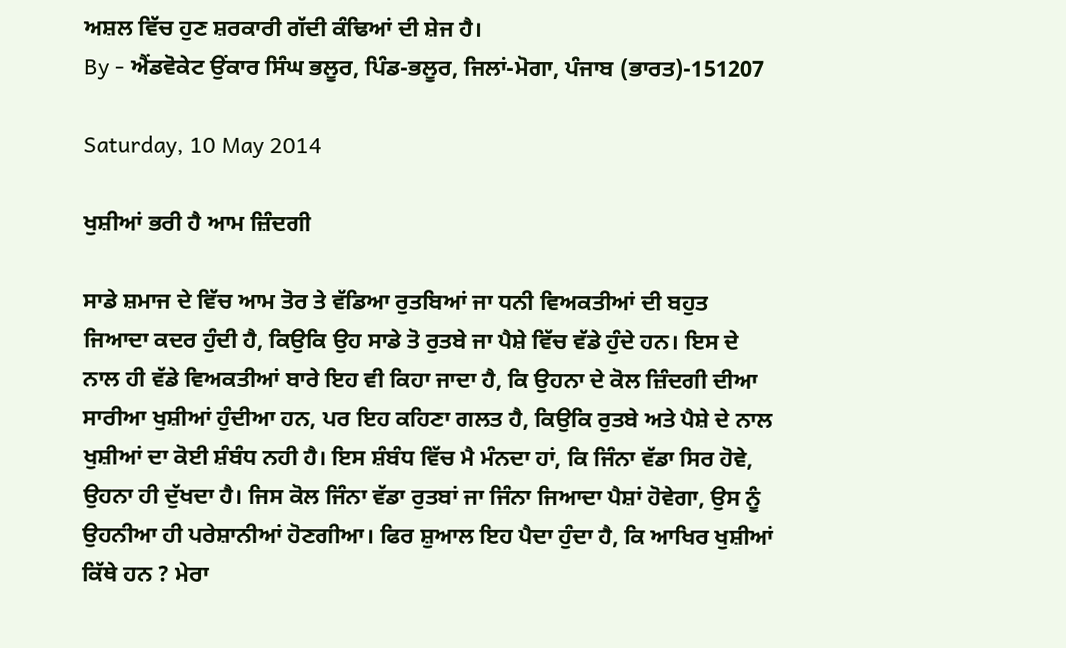ਅਸ਼ਲ ਵਿੱਚ ਹੁਣ ਸ਼ਰਕਾਰੀ ਗੱਦੀ ਕੰਢਿਆਂ ਦੀ ਸ਼ੇਜ ਹੈ।
By - ਐਂਡਵੋਕੇਟ ਉਂਕਾਰ ਸਿੰਘ ਭਲੂਰ, ਪਿੰਡ-ਭਲੂਰ, ਜਿਲਾਂ-ਮੋਗਾ, ਪੰਜਾਬ (ਭਾਰਤ)-151207

Saturday, 10 May 2014

ਖੁਸ਼ੀਆਂ ਭਰੀ ਹੈ ਆਮ ਜ਼ਿੰਦਗੀ

ਸਾਡੇ ਸ਼ਮਾਜ ਦੇ ਵਿੱਚ ਆਮ ਤੋਰ ਤੇ ਵੱਡਿਆ ਰੁਤਬਿਆਂ ਜਾ ਧਨੀ ਵਿਅਕਤੀਆਂ ਦੀ ਬਹੁਤ ਜਿਆਦਾ ਕਦਰ ਹੁੰਦੀ ਹੈ, ਕਿਉਕਿ ਉਹ ਸਾਡੇ ਤੋ ਰੁਤਬੇ ਜਾ ਪੈਸ਼ੇ ਵਿੱਚ ਵੱਡੇ ਹੁੰਦੇ ਹਨ। ਇਸ ਦੇ ਨਾਲ ਹੀ ਵੱਡੇ ਵਿਅਕਤੀਆਂ ਬਾਰੇ ਇਹ ਵੀ ਕਿਹਾ ਜਾਦਾ ਹੈ, ਕਿ ਉਹਨਾ ਦੇ ਕੋਲ ਜ਼ਿੰਦਗੀ ਦੀਆ ਸਾਰੀਆ ਖੁਸ਼ੀਆਂ ਹੁੰਦੀਆ ਹਨ, ਪਰ ਇਹ ਕਹਿਣਾ ਗਲਤ ਹੈ, ਕਿਉਕਿ ਰੁਤਬੇ ਅਤੇ ਪੈਸ਼ੇ ਦੇ ਨਾਲ ਖੁਸ਼ੀਆਂ ਦਾ ਕੋਈ ਸ਼ੰਬੰਧ ਨਹੀ ਹੈ। ਇਸ ਸ਼ੰਬੰਧ ਵਿੱਚ ਮੈ ਮੰਨਦਾ ਹਾਂ, ਕਿ ਜਿੰਨਾ ਵੱਡਾ ਸਿਰ ਹੋਵੇ, ਉਹਨਾ ਹੀ ਦੁੱਖਦਾ ਹੈ। ਜਿਸ ਕੋਲ ਜਿੰਨਾ ਵੱਡਾ ਰੁਤਬਾਂ ਜਾ ਜਿੰਨਾ ਜਿਆਦਾ ਪੈਸ਼ਾਂ ਹੋਵੇਗਾ, ਉਸ ਨੂੰ ਉਹਨੀਆ ਹੀ ਪਰੇਸ਼ਾਨੀਆਂ ਹੋਣਗੀਆ। ਫਿਰ ਸ਼ੁਆਲ ਇਹ ਪੈਦਾ ਹੁੰਦਾ ਹੈ, ਕਿ ਆਖਿਰ ਖੁਸ਼ੀਆਂ ਕਿੱਥੇ ਹਨ ? ਮੇਰਾ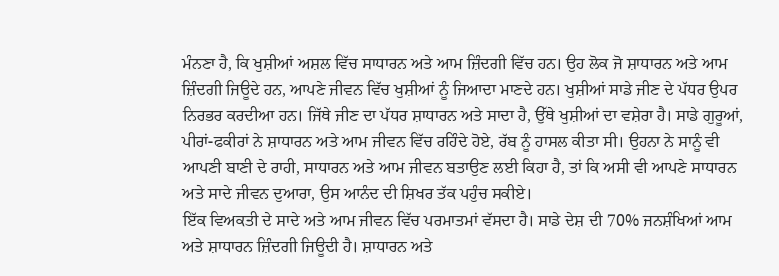ਮੰਨਣਾ ਹੈ, ਕਿ ਖੁਸ਼ੀਆਂ ਅਸ਼ਲ ਵਿੱਚ ਸਾਧਾਰਨ ਅਤੇ ਆਮ ਜ਼ਿੰਦਗੀ ਵਿੱਚ ਹਨ। ਉਹ ਲੋਕ ਜੋ ਸ਼ਾਧਾਰਨ ਅਤੇ ਆਮ ਜ਼ਿੰਦਗੀ ਜਿਊਦੇ ਹਨ, ਆਪਣੇ ਜੀਵਨ ਵਿੱਚ ਖੁਸ਼ੀਆਂ ਨੂੰ ਜਿਆਦਾ ਮਾਣਦੇ ਹਨ। ਖੁਸ਼ੀਆਂ ਸਾਡੇ ਜੀਣ ਦੇ ਪੱਧਰ ਉਪਰ ਨਿਰਭਰ ਕਰਦੀਆ ਹਨ। ਜਿੱਥੇ ਜੀਣ ਦਾ ਪੱਧਰ ਸ਼ਾਧਾਰਨ ਅਤੇ ਸਾਦਾ ਹੈ, ਉੱਥੇ ਖੁਸ਼ੀਆਂ ਦਾ ਵਸ਼ੇਰਾ ਹੈ। ਸਾਡੇ ਗੁਰੂਆਂ, ਪੀਰਾਂ-ਫਕੀਰਾਂ ਨੇ ਸ਼ਾਧਾਰਨ ਅਤੇ ਆਮ ਜੀਵਨ ਵਿੱਚ ਰਹਿੰਦੇ ਹੋਏ, ਰੱਬ ਨੂੰ ਹਾਸਲ ਕੀਤਾ ਸੀ। ਉਹਨਾ ਨੇ ਸਾਨੂੰ ਵੀ ਆਪਣੀ ਬਾਣੀ ਦੇ ਰਾਹੀ, ਸਾਧਾਰਨ ਅਤੇ ਆਮ ਜੀਵਨ ਬਤਾਉਣ ਲਈ ਕਿਹਾ ਹੈ, ਤਾਂ ਕਿ ਅਸੀ ਵੀ ਆਪਣੇ ਸਾਧਾਰਨ ਅਤੇ ਸਾਦੇ ਜੀਵਨ ਦੁਆਰਾ, ਉਸ ਆਨੰਦ ਦੀ ਸ਼ਿਖਰ ਤੱਕ ਪਹੁੰਚ ਸਕੀਏ।
ਇੱਕ ਵਿਅਕਤੀ ਦੇ ਸਾਦੇ ਅਤੇ ਆਮ ਜੀਵਨ ਵਿੱਚ ਪਰਮਾਤਮਾਂ ਵੱਸਦਾ ਹੈ। ਸਾਡੇ ਦੇਸ਼ ਦੀ 70% ਜਨਸ਼ੰਖਿਆਂ ਆਮ ਅਤੇ ਸ਼ਾਧਾਰਨ ਜ਼ਿੰਦਗੀ ਜਿਊਦੀ ਹੈ। ਸ਼ਾਧਾਰਨ ਅਤੇ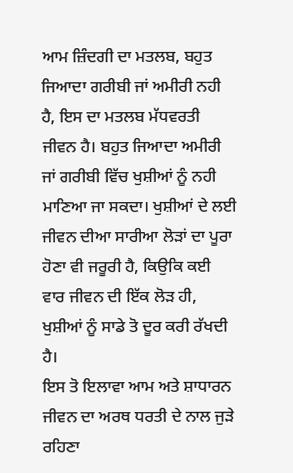ਆਮ ਜ਼ਿੰਦਗੀ ਦਾ ਮਤਲਬ, ਬਹੁਤ ਜਿਆਦਾ ਗਰੀਬੀ ਜਾਂ ਅਮੀਰੀ ਨਹੀ ਹੈ, ਇਸ ਦਾ ਮਤਲਬ ਮੱਧਵਰਤੀ ਜੀਵਨ ਹੈ। ਬਹੁਤ ਜਿਆਦਾ ਅਮੀਰੀ ਜਾਂ ਗਰੀਬੀ ਵਿੱਚ ਖੁਸ਼ੀਆਂ ਨੂੰ ਨਹੀ ਮਾਣਿਆ ਜਾ ਸਕਦਾ। ਖੁਸ਼ੀਆਂ ਦੇ ਲਈ ਜੀਵਨ ਦੀਆ ਸਾਰੀਆ ਲੋੜਾਂ ਦਾ ਪੂਰਾ ਹੋਣਾ ਵੀ ਜਰੂਰੀ ਹੈ, ਕਿਉਕਿ ਕਈ ਵਾਰ ਜੀਵਨ ਦੀ ਇੱਕ ਲੋੜ ਹੀ, ਖੁਸ਼ੀਆਂ ਨੂੰ ਸਾਡੇ ਤੋ ਦੂਰ ਕਰੀ ਰੱਖਦੀ ਹੈ।
ਇਸ ਤੋ ਇਲਾਵਾ ਆਮ ਅਤੇ ਸ਼ਾਧਾਰਨ ਜੀਵਨ ਦਾ ਅਰਥ ਧਰਤੀ ਦੇ ਨਾਲ ਜੁੜੇ ਰਹਿਣਾ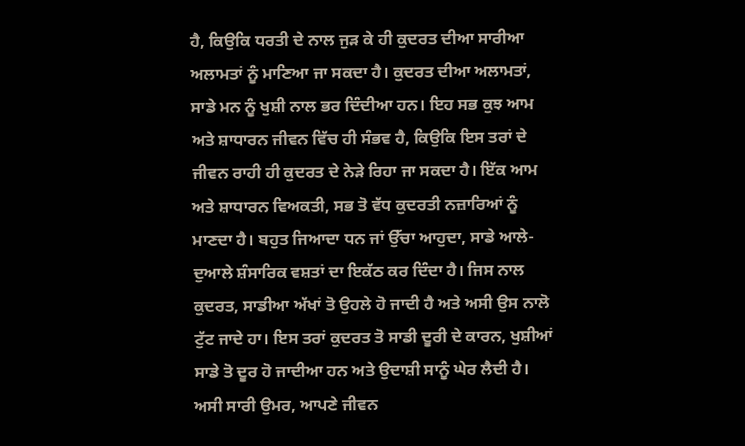ਹੈ, ਕਿਉਕਿ ਧਰਤੀ ਦੇ ਨਾਲ ਜੁੜ ਕੇ ਹੀ ਕੁਦਰਤ ਦੀਆ ਸਾਰੀਆ ਅਲਾਮਤਾਂ ਨੂੰ ਮਾਣਿਆ ਜਾ ਸਕਦਾ ਹੈ। ਕੁਦਰਤ ਦੀਆ ਅਲਾਮਤਾਂ, ਸਾਡੇ ਮਨ ਨੂੰ ਖੁਸ਼ੀ ਨਾਲ ਭਰ ਦਿੰਦੀਆ ਹਨ। ਇਹ ਸਭ ਕੁਝ ਆਮ ਅਤੇ ਸ਼ਾਧਾਰਨ ਜੀਵਨ ਵਿੱਚ ਹੀ ਸੰਭਵ ਹੈ, ਕਿਉਕਿ ਇਸ ਤਰਾਂ ਦੇ ਜੀਵਨ ਰਾਹੀ ਹੀ ਕੁਦਰਤ ਦੇ ਨੇੜੇ ਰਿਹਾ ਜਾ ਸਕਦਾ ਹੈ। ਇੱਕ ਆਮ ਅਤੇ ਸ਼ਾਧਾਰਨ ਵਿਅਕਤੀ, ਸਭ ਤੋ ਵੱਧ ਕੁਦਰਤੀ ਨਜ਼ਾਰਿਆਂ ਨੂੰ ਮਾਣਦਾ ਹੈ। ਬਹੁਤ ਜਿਆਦਾ ਧਨ ਜਾਂ ਉੱਚਾ ਆਹੁਦਾ, ਸਾਡੇ ਆਲੇ-ਦੁਆਲੇ ਸ਼ੰਸਾਰਿਕ ਵਸ਼ਤਾਂ ਦਾ ਇਕੱਠ ਕਰ ਦਿੰਦਾ ਹੈ। ਜਿਸ ਨਾਲ ਕੁਦਰਤ, ਸਾਡੀਆ ਅੱਖਾਂ ਤੋ ਉਹਲੇ ਹੋ ਜਾਦੀ ਹੈ ਅਤੇ ਅਸੀ ਉਸ ਨਾਲੋ ਟੁੱਟ ਜਾਦੇ ਹਾ। ਇਸ ਤਰਾਂ ਕੁਦਰਤ ਤੋ ਸਾਡੀ ਦੂਰੀ ਦੇ ਕਾਰਨ, ਖੁਸ਼ੀਆਂ ਸਾਡੇ ਤੋ ਦੂਰ ਹੋ ਜਾਦੀਆ ਹਨ ਅਤੇ ਉਦਾਸ਼ੀ ਸਾਨੂੰ ਘੇਰ ਲੈਦੀ ਹੈ।
ਅਸੀ ਸਾਰੀ ਉਮਰ, ਆਪਣੇ ਜੀਵਨ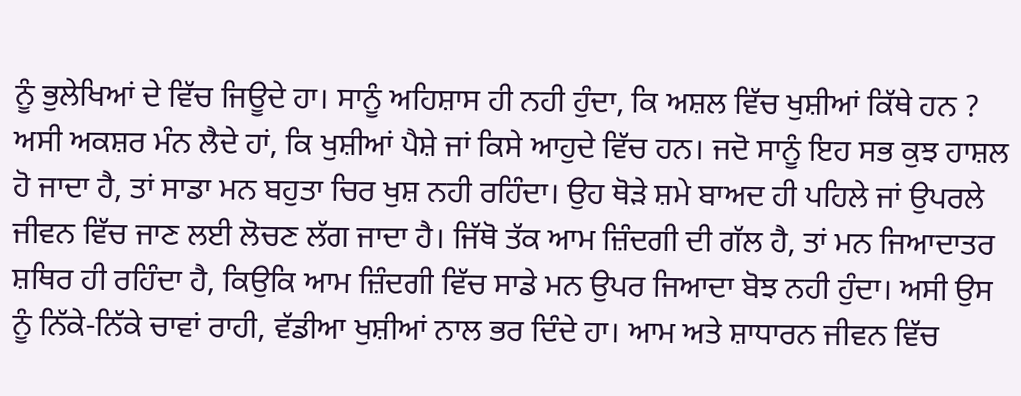ਨੂੰ ਭੁਲੇਖਿਆਂ ਦੇ ਵਿੱਚ ਜਿਊਦੇ ਹਾ। ਸਾਨੂੰ ਅਹਿਸ਼ਾਸ ਹੀ ਨਹੀ ਹੁੰਦਾ, ਕਿ ਅਸ਼ਲ ਵਿੱਚ ਖੁਸ਼ੀਆਂ ਕਿੱਥੇ ਹਨ ? ਅਸੀ ਅਕਸ਼ਰ ਮੰਨ ਲੈਦੇ ਹਾਂ, ਕਿ ਖੁਸ਼ੀਆਂ ਪੈਸ਼ੇ ਜਾਂ ਕਿਸੇ ਆਹੁਦੇ ਵਿੱਚ ਹਨ। ਜਦੋ ਸਾਨੂੰ ਇਹ ਸਭ ਕੁਝ ਹਾਸ਼ਲ ਹੋ ਜਾਦਾ ਹੈ, ਤਾਂ ਸਾਡਾ ਮਨ ਬਹੁਤਾ ਚਿਰ ਖੁਸ਼ ਨਹੀ ਰਹਿੰਦਾ। ਉਹ ਥੋੜੇ ਸ਼ਮੇ ਬਾਅਦ ਹੀ ਪਹਿਲੇ ਜਾਂ ਉਪਰਲੇ ਜੀਵਨ ਵਿੱਚ ਜਾਣ ਲਈ ਲੋਚਣ ਲੱਗ ਜਾਦਾ ਹੈ। ਜਿੱਥੋ ਤੱਕ ਆਮ ਜ਼ਿੰਦਗੀ ਦੀ ਗੱਲ ਹੈ, ਤਾਂ ਮਨ ਜਿਆਦਾਤਰ ਸ਼ਥਿਰ ਹੀ ਰਹਿੰਦਾ ਹੈ, ਕਿਉਕਿ ਆਮ ਜ਼ਿੰਦਗੀ ਵਿੱਚ ਸਾਡੇ ਮਨ ਉਪਰ ਜਿਆਦਾ ਬੋਝ ਨਹੀ ਹੁੰਦਾ। ਅਸੀ ਉਸ ਨੂੰ ਨਿੱਕੇ-ਨਿੱਕੇ ਚਾਵਾਂ ਰਾਹੀ, ਵੱਡੀਆ ਖੁਸ਼ੀਆਂ ਨਾਲ ਭਰ ਦਿੰਦੇ ਹਾ। ਆਮ ਅਤੇ ਸ਼ਾਧਾਰਨ ਜੀਵਨ ਵਿੱਚ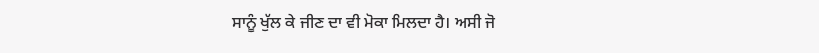ਸਾਨੂੰ ਖੁੱਲ ਕੇ ਜੀਣ ਦਾ ਵੀ ਮੋਕਾ ਮਿਲਦਾ ਹੈ। ਅਸੀ ਜੋ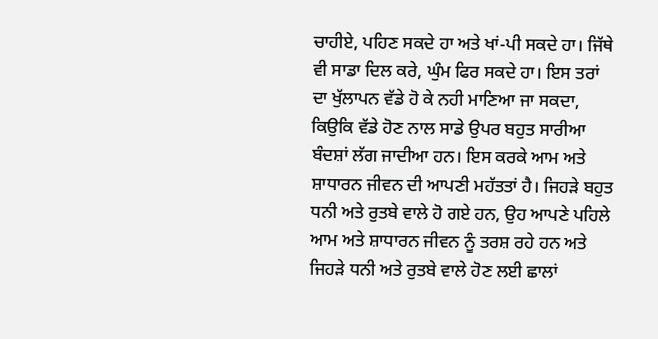ਚਾਹੀਏ, ਪਹਿਣ ਸਕਦੇ ਹਾ ਅਤੇ ਖਾਂ-ਪੀ ਸਕਦੇ ਹਾ। ਜਿੱਥੇ ਵੀ ਸਾਡਾ ਦਿਲ ਕਰੇ, ਘੁੰਮ ਫਿਰ ਸਕਦੇ ਹਾ। ਇਸ ਤਰਾਂ ਦਾ ਖੁੱਲਾਪਨ ਵੱਡੇ ਹੋ ਕੇ ਨਹੀ ਮਾਣਿਆ ਜਾ ਸਕਦਾ, ਕਿਉਕਿ ਵੱਡੇ ਹੋਣ ਨਾਲ ਸਾਡੇ ਉਪਰ ਬਹੁਤ ਸਾਰੀਆ ਬੰਦਸ਼ਾਂ ਲੱਗ ਜਾਦੀਆ ਹਨ। ਇਸ ਕਰਕੇ ਆਮ ਅਤੇ ਸ਼ਾਧਾਰਨ ਜੀਵਨ ਦੀ ਆਪਣੀ ਮਹੱਤਤਾਂ ਹੈ। ਜਿਹੜੇ ਬਹੁਤ ਧਨੀ ਅਤੇ ਰੁਤਬੇ ਵਾਲੇ ਹੋ ਗਏ ਹਨ, ਉਹ ਆਪਣੇ ਪਹਿਲੇ ਆਮ ਅਤੇ ਸ਼ਾਧਾਰਨ ਜੀਵਨ ਨੂੰ ਤਰਸ਼ ਰਹੇ ਹਨ ਅਤੇ ਜਿਹੜੇ ਧਨੀ ਅਤੇ ਰੁਤਬੇ ਵਾਲੇ ਹੋਣ ਲਈ ਛਾਲਾਂ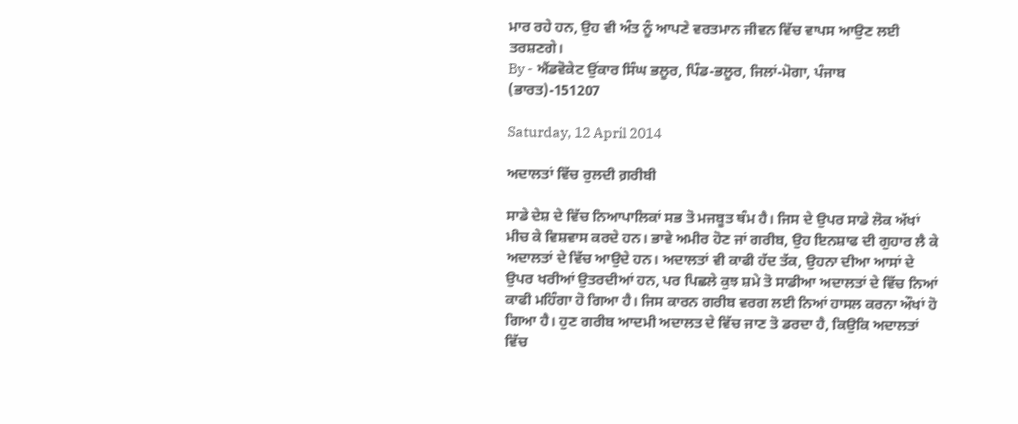ਮਾਰ ਰਹੇ ਹਨ, ਉਹ ਵੀ ਅੰਤ ਨੂੰ ਆਪਣੇ ਵਰਤਮਾਨ ਜੀਵਨ ਵਿੱਚ ਵਾਪਸ ਆਉਣ ਲਈ ਤਰਸ਼ਣਗੇ।
By - ਐਂਡਵੋਕੇਟ ਉਂਕਾਰ ਸਿੰਘ ਭਲੂਰ, ਪਿੰਡ-ਭਲੂਰ, ਜਿਲਾਂ-ਮੋਗਾ, ਪੰਜਾਬ (ਭਾਰਤ)-151207

Saturday, 12 April 2014

ਅਦਾਲਤਾਂ ਵਿੱਚ ਰੁਲਦੀ ਗ਼ਰੀਬੀ

ਸਾਡੇ ਦੇਸ਼ ਦੇ ਵਿੱਚ ਨਿਆਪਾਲਿਕਾਂ ਸਭ ਤੋ ਮਜਬੂਤ ਥੰਮ ਹੈ। ਜਿਸ ਦੇ ਉਪਰ ਸਾਡੇ ਲੋਕ ਅੱਖਾਂ ਮੀਚ ਕੇ ਵਿਸ਼ਵਾਸ ਕਰਦੇ ਹਨ। ਭਾਵੇ ਅਮੀਰ ਹੋਣ ਜਾਂ ਗਰੀਬ, ਉਹ ਇਨਸ਼ਾਫ ਦੀ ਗੁਹਾਰ ਲੈ ਕੇ ਅਦਾਲਤਾਂ ਦੇ ਵਿੱਚ ਆਉਦੇ ਹਨ। ਅਦਾਲਤਾਂ ਵੀ ਕਾਫੀ ਹੱਦ ਤੱਕ, ਉਹਨਾ ਦੀਆ ਆਸਾਂ ਦੇ ਉਪਰ ਖਰੀਆਂ ਉਤਰਦੀਆਂ ਹਨ, ਪਰ ਪਿਛਲੇ ਕੁਝ ਸ਼ਮੇ ਤੋ ਸਾਡੀਆ ਅਦਾਲਤਾਂ ਦੇ ਵਿੱਚ ਨਿਆਂ ਕਾਫੀ ਮਹਿੰਗਾ ਹੋ ਗਿਆ ਹੈ। ਜਿਸ ਕਾਰਨ ਗਰੀਬ ਵਰਗ ਲਈ ਨਿਆਂ ਹਾਸਲ ਕਰਨਾ ਔਖਾਂ ਹੋ ਗਿਆ ਹੈ। ਹੁਣ ਗਰੀਬ ਆਦਮੀ ਅਦਾਲਤ ਦੇ ਵਿੱਚ ਜਾਣ ਤੋ ਡਰਦਾ ਹੈ, ਕਿਉਕਿ ਅਦਾਲਤਾਂ ਵਿੱਚ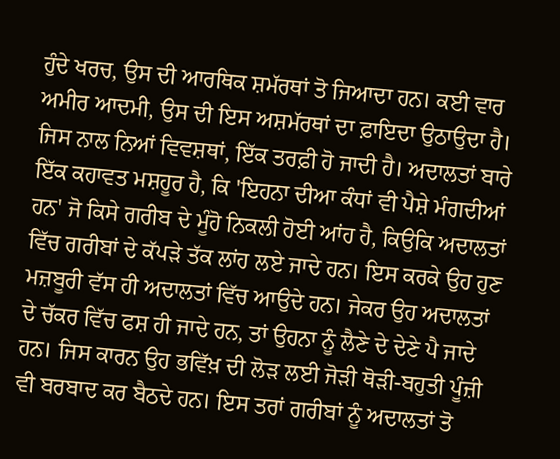ਹੁੰਦੇ ਖਰਚ, ਉਸ ਦੀ ਆਰਥਿਕ ਸ਼ਮੱਰਥਾਂ ਤੋ ਜਿਆਦਾ ਹਨ। ਕਈ ਵਾਰ ਅਮੀਰ ਆਦਮੀ, ਉਸ ਦੀ ਇਸ ਅਸ਼ਮੱਰਥਾਂ ਦਾ ਫ਼ਾਇਦਾ ਉਠਾਉਦਾ ਹੈ। ਜਿਸ ਨਾਲ ਨਿਆਂ ਵਿਵਸ਼ਥਾਂ, ਇੱਕ ਤਰਫ਼ੀ ਹੋ ਜਾਦੀ ਹੈ। ਅਦਾਲਤਾਂ ਬਾਰੇ ਇੱਕ ਕਹਾਵਤ ਮਸ਼ਹੂਰ ਹੈ, ਕਿ 'ਇਹਨਾ ਦੀਆ ਕੰਧਾਂ ਵੀ ਪੈਸ਼ੇ ਮੰਗਦੀਆਂ ਹਨ' ਜੋ ਕਿਸੇ ਗਰੀਬ ਦੇ ਮੂੰਹੋ ਨਿਕਲੀ ਹੋਈ ਆਂਹ ਹੈ, ਕਿਉਕਿ ਅਦਾਲਤਾਂ ਵਿੱਚ ਗਰੀਬਾਂ ਦੇ ਕੱਪੜੇ ਤੱਕ ਲਾਂਹ ਲਏ ਜਾਦੇ ਹਨ। ਇਸ ਕਰਕੇ ਉਹ ਹੁਣ ਮਜ਼ਬੂਰੀ ਵੱਸ ਹੀ ਅਦਾਲਤਾਂ ਵਿੱਚ ਆਉਦੇ ਹਨ। ਜੇਕਰ ਉਹ ਅਦਾਲਤਾਂ ਦੇ ਚੱਕਰ ਵਿੱਚ ਫਸ਼ ਹੀ ਜਾਦੇ ਹਨ, ਤਾਂ ਉਹਨਾ ਨੂੰ ਲੈਣੇ ਦੇ ਦੇਣੇ ਪੈ ਜਾਦੇ ਹਨ। ਜਿਸ ਕਾਰਨ ਉਹ ਭਵਿੱਖ਼ ਦੀ ਲੋੜ ਲਈ ਜੋੜੀ ਥੋੜੀ-ਬਹੁਤੀ ਪੂੰਜ਼ੀ ਵੀ ਬਰਬਾਦ ਕਰ ਬੈਠਦੇ ਹਨ। ਇਸ ਤਰਾਂ ਗਰੀਬਾਂ ਨੂੰ ਅਦਾਲਤਾਂ ਤੋ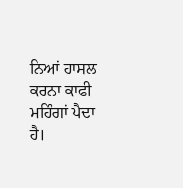ਨਿਆਂ ਹਾਸਲ ਕਰਨਾ ਕਾਫੀ ਮਹਿੰਗਾਂ ਪੈਦਾ ਹੈ।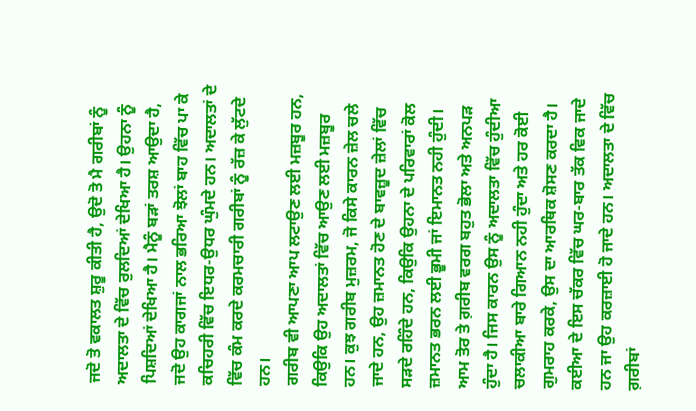ਜਦੋ ਤੋ ਵਕਾਲਤ ਸ਼ੁਰੂ ਕੀਤੀ ਹੈ, ਉਦੋ ਤੋ ਮੈ ਗਰੀਬਾਂ ਨੂੰ ਅਦਾਲਤਾ ਦੇ ਵਿੱਚ ਰੁਲਦਿਆਂ ਦੇਖਿਆ ਹੈ। ਉਹਨਾ ਨੂੰ ਪਿਸ਼ਦਿਆਂ ਦੇਖਿਆ ਹੈ। ਮੈਨੂੰ ਬੜਾਂ ਤਰਸ਼ ਆਉਦਾ ਹੈ, ਜਦੋ ਉਹ ਕਾਗਜਾਂ ਨਾਲ ਭਰਿਆ ਝੋਲਾਂ ਬਾਹ ਵਿੱਚ ਪਾ ਕੇ ਕਚਿਹਰੀ ਵਿੱਚ ਇਧਰ-ਉਧਰ ਘੁੰਮਦੇ ਹਨ। ਅਦਾਲਤਾਂ ਦੇ ਵਿੱਚ ਕੰਮ ਕਰਦੇ ਕਰਮਚਾਰੀ ਗਰੀਬਾਂ ਨੂੰ ਰੱਜ਼ ਕੇ ਲੁੱਟਦੇ ਹਨ।
ਗਰੀਬ ਵੀ ਆਪਣਾ ਆਪ ਲਟਾਉਣ ਲਈ ਮਜ਼ਬੂਰ ਹਨ, ਕਿਉਕਿ ਉਹ ਅਦਾਲਤਾਂ ਵਿੱਚ ਆਉਣ ਲਈ ਮਜ਼ਬੂਰ ਹਨ। ਕੁਝ ਗਰੀਬ ਮੁਜ਼ਰਮ, ਜੋ ਕਿਸੇ ਕਾਰਨ ਜ਼ੇਲ ਚਲੇ ਜਾਦੇ ਹਨ, ਉਹ ਜ਼ਮਾਨਤ ਹੋਣ ਦੇ ਬਾਵਜ਼ੂਦ ਜ਼ੇਲਾਂ ਵਿੱਚ ਸੜਦੇ ਰਹਿੰਦੇ ਹਨ, ਕਿਉਕਿ ਉਹਨਾ ਦੇ ਪਰਿਵਾਰਾਂ ਕੋਲ ਜ਼ਮਾਨਤ ਭਰਨ ਲਈ ਭੂਮੀ ਜਾਂ ਇਮਾਨਤ ਨਹੀ ਹੁੰਦੀ। ਆਮ ਤੋਰ ਤੇ ਗ਼ਰੀਬ ਵਰਗ ਬਹੁਤ ਭੋਲਾ ਅਤੇ ਅਨਪੜ ਹੁੰਦਾ ਹੈ। ਜਿਸ ਕਾਰਨ ਉਸ ਨੂੰ ਅਦਾਲਤਾ ਵਿੱਚ ਹੁੰਦੀਆ ਚਲਾਕੀਆ ਬਾਰੇ ਗਿਆਨ ਨਹੀ ਹੁੰਦਾ ਅਤੇ ਹਰ ਕੋਈ ਗੁਮਰਾਹ ਕਰਕੇ, ਉਸ ਦਾ ਆਰਥਿਕ ਸ਼ੋਸਣ ਕਰਦਾ ਹੈ। ਕਈਆ ਦੇ ਇਸ ਚੱਕਰ ਵਿੱਚ ਘਰ-ਬਾਰ ਤੱਕ ਵਿਕ ਜਾਦੇ ਹਨ ਜਾ ਉਹ ਕਰਜ਼ਾਈ ਹੋ ਜਾਦੇ ਹਨ। ਅਦਾਲਤਾ ਦੇ ਵਿੱਚ ਗ਼ਰੀਬਾਂ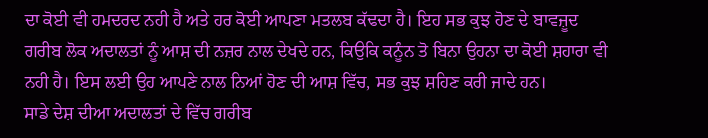ਦਾ ਕੋਈ ਵੀ ਹਮਦਰਦ ਨਹੀ ਹੈ ਅਤੇ ਹਰ ਕੋਈ ਆਪਣਾ ਮਤਲਬ ਕੱਢਦਾ ਹੈ। ਇਹ ਸਭ ਕੁਝ ਹੋਣ ਦੇ ਬਾਵਜ਼ੂਦ ਗਰੀਬ ਲੋਕ ਅਦਾਲਤਾਂ ਨੂੰ ਆਸ਼ ਦੀ ਨਜ਼ਰ ਨਾਲ ਦੇਖਦੇ ਹਨ, ਕਿਉਕਿ ਕਨੂੰਨ ਤੋ ਬਿਨਾ ਉਹਨਾ ਦਾ ਕੋਈ ਸ਼ਹਾਰਾ ਵੀ ਨਹੀ ਹੈ। ਇਸ ਲਈ ਉਹ ਆਪਣੇ ਨਾਲ ਨਿਆਂ ਹੋਣ ਦੀ ਆਸ਼ ਵਿੱਚ, ਸਭ ਕੁਝ ਸ਼ਹਿਣ ਕਰੀ ਜਾਦੇ ਹਨ।
ਸਾਡੇ ਦੇਸ਼ ਦੀਆ ਅਦਾਲਤਾਂ ਦੇ ਵਿੱਚ ਗਰੀਬ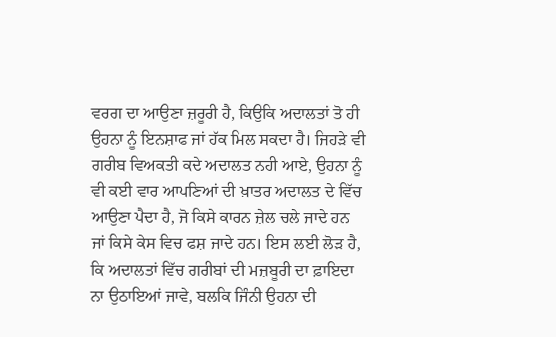ਵਰਗ ਦਾ ਆਉਣਾ ਜ਼ਰੂਰੀ ਹੈ, ਕਿਉਕਿ ਅਦਾਲਤਾਂ ਤੋ ਹੀ ਉਹਨਾ ਨੂੰ ਇਨਸ਼ਾਫ ਜਾਂ ਹੱਕ ਮਿਲ ਸਕਦਾ ਹੈ। ਜਿਹੜੇ ਵੀ ਗਰੀਬ ਵਿਅਕਤੀ ਕਦੇ ਅਦਾਲਤ ਨਹੀ ਆਏ, ਉਹਨਾ ਨੂੰ ਵੀ ਕਈ ਵਾਰ ਆਪਣਿਆਂ ਦੀ ਖ਼ਾਤਰ ਅਦਾਲਤ ਦੇ ਵਿੱਚ ਆਉਣਾ ਪੈਦਾ ਹੈ, ਜੋ ਕਿਸੇ ਕਾਰਨ ਜ਼ੇਲ ਚਲੇ ਜਾਦੇ ਹਨ ਜਾਂ ਕਿਸੇ ਕੇਸ ਵਿਚ ਫਸ਼ ਜਾਦੇ ਹਨ। ਇਸ ਲਈ ਲੋੜ ਹੈ, ਕਿ ਅਦਾਲਤਾਂ ਵਿੱਚ ਗਰੀਬਾਂ ਦੀ ਮਜ਼ਬੂਰੀ ਦਾ ਫ਼ਾਇਦਾ ਨਾ ਉਠਾਇਆਂ ਜਾਵੇ, ਬਲਕਿ ਜਿੰਨੀ ਉਹਨਾ ਦੀ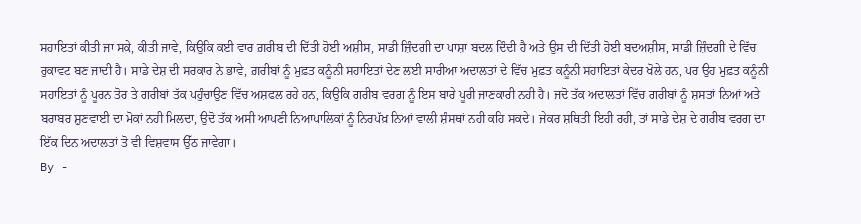ਸਹਾਇਤਾਂ ਕੀਤੀ ਜਾ ਸਕੇ, ਕੀਤੀ ਜਾਵੇ, ਕਿਉਕਿ ਕਈ ਵਾਰ ਗ਼ਰੀਬ ਦੀ ਦਿੱਤੀ ਹੋਈ ਅਸ਼ੀਸ, ਸਾਡੀ ਜ਼ਿੰਦਗੀ ਦਾ ਪਾਸ਼ਾ ਬਦਲ ਦਿੰਦੀ ਹੈ ਅਤੇ ਉਸ ਦੀ ਦਿੱਤੀ ਹੋਈ ਬਦਅਸ਼ੀਸ, ਸਾਡੀ ਜ਼ਿੰਦਗੀ ਦੇ ਵਿੱਚ ਰੁਕਾਵਟ ਬਣ ਜਾਦੀ ਹੈ। ਸਾਡੇ ਦੇਸ਼ ਦੀ ਸਰਕਾਰ ਨੇ ਭਾਵੇ, ਗ਼ਰੀਬਾਂ ਨੂੰ ਮੁਫ਼ਤ ਕਨੂੰਨੀ ਸਹਾਇਤਾਂ ਦੇਣ ਲਈ ਸਾਰੀਆ ਅਦਾਲਤਾਂ ਦੇ ਵਿੱਚ ਮੁਫ਼ਤ ਕਨੂੰਨੀ ਸਹਾਇਤਾਂ ਕੇਦਰ ਖੋਲੇ ਹਨ, ਪਰ ਉਹ ਮੁਫ਼ਤ ਕਨੂੰਨੀ ਸਹਾਇਤਾਂ ਨੂੰ ਪੂਰਨ ਤੋਰ ਤੇ ਗਰੀਬਾਂ ਤੱਕ ਪਹੁੰਚਾਉਣ ਵਿੱਚ ਅਸ਼ਫਲ ਰਹੇ ਹਨ, ਕਿਉਕਿ ਗਰੀਬ ਵਰਗ ਨੂੰ ਇਸ ਬਾਰੇ ਪੂਰੀ ਜਾਣਕਾਰੀ ਨਹੀ ਹੈ। ਜਦੋ ਤੱਕ ਅਦਾਲਤਾਂ ਵਿੱਚ ਗਰੀਬਾਂ ਨੂੰ ਸ਼ਸਤਾਂ ਨਿਆਂ ਅਤੇ ਬਰਾਬਰ ਸ਼ੁਣਵਾਈ ਦਾ ਮੋਕਾਂ ਨਹੀ ਮਿਲਦਾ, ਉਦੋ ਤੱਕ ਅਸੀ ਆਪਣੀ ਨਿਆਪਾਲਿਕਾਂ ਨੂੰ ਨਿਰਪੱਖ਼ ਨਿਆਂ ਵਾਲੀ ਸ਼ੰਸਥਾਂ ਨਹੀ ਕਹਿ ਸਕਦੇ। ਜੇਕਰ ਸ਼ਥਿਤੀ ਇਹੀ ਰਹੀ, ਤਾਂ ਸਾਡੇ ਦੇਸ਼ ਦੇ ਗਰੀਬ ਵਰਗ ਦਾ ਇੱਕ ਦਿਨ ਅਦਾਲਤਾਂ ਤੋ ਵੀ ਵਿਸ਼ਵਾਸ ਉੱਠ ਜਾਵੇਗਾ।
By -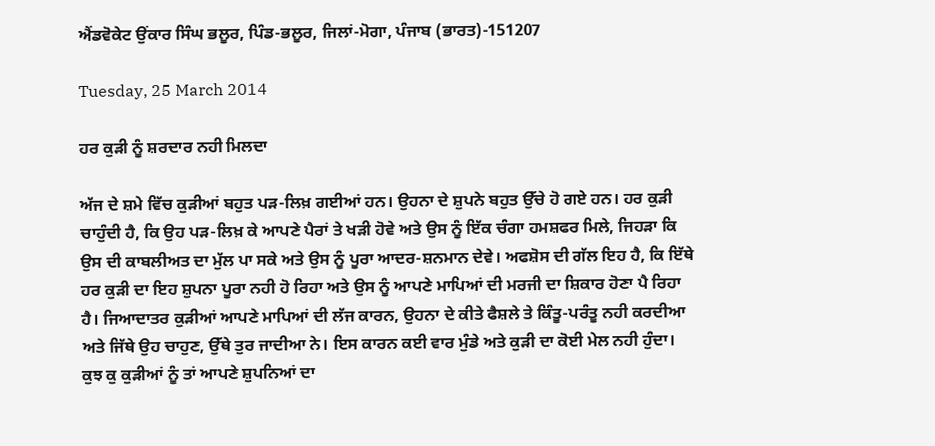ਐਂਡਵੋਕੇਟ ਉਂਕਾਰ ਸਿੰਘ ਭਲੂਰ, ਪਿੰਡ-ਭਲੂਰ, ਜਿਲਾਂ-ਮੋਗਾ, ਪੰਜਾਬ (ਭਾਰਤ)-151207

Tuesday, 25 March 2014

ਹਰ ਕੁੜੀ ਨੂੰ ਸ਼ਰਦਾਰ ਨਹੀ ਮਿਲਦਾ

ਅੱਜ ਦੇ ਸ਼ਮੇ ਵਿੱਚ ਕੁੜੀਆਂ ਬਹੁਤ ਪੜ-ਲਿਖ਼ ਗਈਆਂ ਹਨ। ਉਹਨਾ ਦੇ ਸ਼ੁਪਨੇ ਬਹੁਤ ਉੱਚੇ ਹੋ ਗਏ ਹਨ। ਹਰ ਕੁੜੀ ਚਾਹੁੰਦੀ ਹੈ, ਕਿ ਉਹ ਪੜ-ਲਿਖ਼ ਕੇ ਆਪਣੇ ਪੈਰਾਂ ਤੇ ਖੜੀ ਹੋਵੇ ਅਤੇ ਉਸ ਨੂੰ ਇੱਕ ਚੰਗਾ ਹਮਸ਼ਫਰ ਮਿਲੇ, ਜਿਹੜਾ ਕਿ ਉਸ ਦੀ ਕਾਬਲੀਅਤ ਦਾ ਮੁੱਲ ਪਾ ਸਕੇ ਅਤੇ ਉਸ ਨੂੰ ਪੂਰਾ ਆਦਰ-ਸ਼ਨਮਾਨ ਦੇਵੇ। ਅਫਸ਼ੋਸ ਦੀ ਗੱਲ ਇਹ ਹੈ, ਕਿ ਇੱਥੇ ਹਰ ਕੁੜੀ ਦਾ ਇਹ ਸ਼ੁਪਨਾ ਪੂਰਾ ਨਹੀ ਹੋ ਰਿਹਾ ਅਤੇ ਉਸ ਨੂੰ ਆਪਣੇ ਮਾਪਿਆਂ ਦੀ ਮਰਜੀ ਦਾ ਸ਼ਿਕਾਰ ਹੋਣਾ ਪੈ ਰਿਹਾ ਹੈ। ਜਿਆਦਾਤਰ ਕੁੜੀਆਂ ਆਪਣੇ ਮਾਪਿਆਂ ਦੀ ਲੱਜ ਕਾਰਨ, ਉਹਨਾ ਦੇ ਕੀਤੇ ਫੈਸ਼ਲੇ ਤੇ ਕਿੰਤੂ-ਪਰੰਤੂ ਨਹੀ ਕਰਦੀਆ ਅਤੇ ਜਿੱਥੇ ਉਹ ਚਾਹੁਣ, ਉੱਥੇ ਤੁਰ ਜਾਦੀਆ ਨੇ। ਇਸ ਕਾਰਨ ਕਈ ਵਾਰ ਮੁੰਡੇ ਅਤੇ ਕੁੜੀ ਦਾ ਕੋਈ ਮੇਲ ਨਹੀ ਹੁੰਦਾ। ਕੁਝ ਕੁ ਕੁੜੀਆਂ ਨੂੰ ਤਾਂ ਆਪਣੇ ਸ਼ੁਪਨਿਆਂ ਦਾ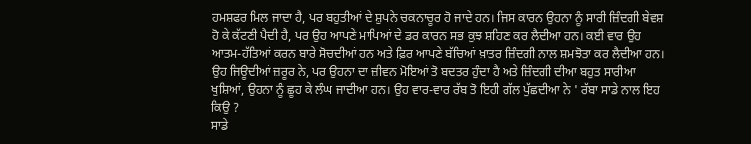ਹਮਸ਼ਫਰ ਮਿਲ ਜਾਦਾ ਹੈ, ਪਰ ਬਹੁਤੀਆਂ ਦੇ ਸ਼ੁਪਨੇ ਚਕਨਾਚੂਰ ਹੋ ਜਾਦੇ ਹਨ। ਜਿਸ ਕਾਰਨ ਉਹਨਾ ਨੂੰ ਸਾਰੀ ਜ਼ਿੰਦਗੀ ਬੇਵਸ਼ ਹੋ ਕੇ ਕੱਟਣੀ ਪੈਦੀ ਹੈ, ਪਰ ਉਹ ਆਪਣੇ ਮਾਪਿਆਂ ਦੇ ਡਰ ਕਾਰਨ ਸਭ ਕੁਝ ਸ਼ਹਿਣ ਕਰ ਲੈਦੀਆ ਹਨ। ਕਈ ਵਾਰ ਉਹ ਆਤਮ-ਹੱਤਿਆਂ ਕਰਨ ਬਾਰੇ ਸੋਚਦੀਆਂ ਹਨ ਅਤੇ ਫ਼ਿਰ ਆਪਣੇ ਬੱਚਿਆਂ ਖ਼ਾਤਰ ਜ਼ਿੰਦਗੀ ਨਾਲ ਸ਼ਮਝੋਤਾ ਕਰ ਲੈਦੀਆ ਹਨ। ਉਹ ਜਿਊਦੀਆਂ ਜ਼ਰੂਰ ਨੇ, ਪਰ ਉਹਨਾ ਦਾ ਜ਼ੀਵਨ ਮੋਇਆਂ ਤੋ ਬਦਤਰ ਹੁੰਦਾ ਹੈ ਅਤੇ ਜ਼ਿੰਦਗੀ ਦੀਆ ਬਹੁਤ ਸਾਰੀਆ ਖੁਸ਼ਿਆਂ, ਉਹਨਾ ਨੂੰ ਛੂਹ ਕੇ ਲੰਘ ਜਾਦੀਆ ਹਨ। ਉਹ ਵਾਰ-ਵਾਰ ਰੱਬ ਤੋ ਇਹੀ ਗੱਲ ਪੁੱਛਦੀਆ ਨੇ ' ਰੱਬਾ ਸਾਡੇ ਨਾਲ ਇਹ ਕਿਉ ?
ਸਾਡੇ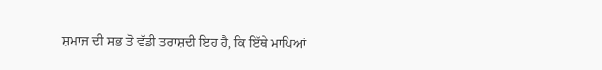ਸ਼ਮਾਜ ਦੀ ਸਭ ਤੋ ਵੱਡੀ ਤਰਾਸ਼ਦੀ ਇਹ ਹੈ, ਕਿ ਇੱਥੇ ਮਾਪਿਆਂ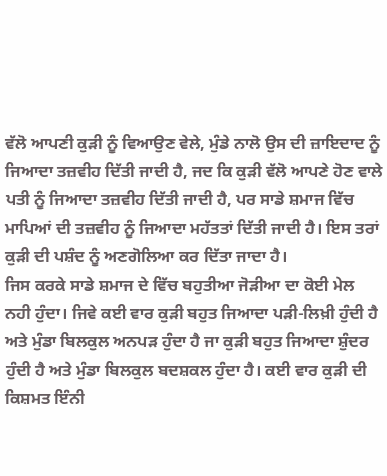ਵੱਲੋ ਆਪਣੀ ਕੁੜੀ ਨੂੰ ਵਿਆਉਣ ਵੇਲੇ, ਮੁੰਡੇ ਨਾਲੋ ਉਸ ਦੀ ਜ਼ਾਇਦਾਦ ਨੂੰ ਜਿਆਦਾ ਤਜ਼ਵੀਹ ਦਿੱਤੀ ਜਾਦੀ ਹੈ, ਜਦ ਕਿ ਕੁੜੀ ਵੱਲੋ ਆਪਣੇ ਹੋਣ ਵਾਲੇ ਪਤੀ ਨੂੰ ਜਿਆਦਾ ਤਜ਼ਵੀਹ ਦਿੱਤੀ ਜਾਦੀ ਹੈ, ਪਰ ਸਾਡੇ ਸ਼ਮਾਜ ਵਿੱਚ ਮਾਪਿਆਂ ਦੀ ਤਜ਼ਵੀਹ ਨੂੰ ਜਿਆਦਾ ਮਹੱਤਤਾਂ ਦਿੱਤੀ ਜਾਦੀ ਹੈ। ਇਸ ਤਰਾਂ ਕੁੜੀ ਦੀ ਪਸ਼ੰਦ ਨੂੰ ਅਣਗੋਲਿਆ ਕਰ ਦਿੱਤਾ ਜਾਦਾ ਹੈ।
ਜਿਸ ਕਰਕੇ ਸਾਡੇ ਸ਼ਮਾਜ ਦੇ ਵਿੱਚ ਬਹੁਤੀਆ ਜੋੜੀਆ ਦਾ ਕੋਈ ਮੇਲ ਨਹੀ ਹੁੰਦਾ। ਜਿਵੇ ਕਈ ਵਾਰ ਕੁੜੀ ਬਹੁਤ ਜਿਆਦਾ ਪੜੀ-ਲਿਖ਼ੀ ਹੁੰਦੀ ਹੈ ਅਤੇ ਮੁੰਡਾ ਬਿਲਕੁਲ ਅਨਪੜ ਹੁੰਦਾ ਹੈ ਜਾ ਕੁੜੀ ਬਹੁਤ ਜਿਆਦਾ ਸ਼ੁੰਦਰ ਹੁੰਦੀ ਹੈ ਅਤੇ ਮੁੰਡਾ ਬਿਲਕੁਲ ਬਦਸ਼ਕਲ ਹੁੰਦਾ ਹੈ। ਕਈ ਵਾਰ ਕੁੜੀ ਦੀ ਕਿਸ਼ਮਤ ਇੰਨੀ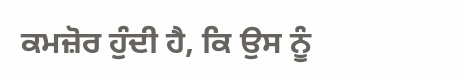ਕਮਜ਼ੋਰ ਹੁੰਦੀ ਹੈ, ਕਿ ਉਸ ਨੂੰ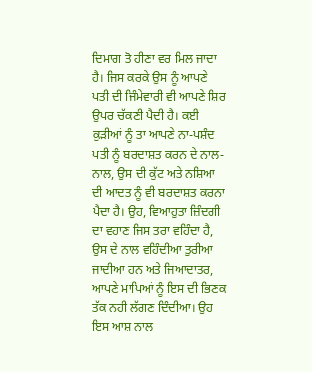ਦਿਮਾਗ ਤੋ ਹੀਣਾ ਵਰ ਮਿਲ ਜਾਦਾ ਹੈ। ਜਿਸ ਕਰਕੇ ਉਸ ਨੂੰ ਆਪਣੇ ਪਤੀ ਦੀ ਜਿੰਮੇਵਾਰੀ ਵੀ ਆਪਣੇ ਸ਼ਿਰ ਉਪਰ ਚੱਕਣੀ ਪੈਦੀ ਹੈ। ਕਈ ਕੁੜੀਆਂ ਨੂੰ ਤਾ ਆਪਣੇ ਨਾ-ਪਸ਼ੰਦ ਪਤੀ ਨੂੰ ਬਰਦਾਸ਼ਤ ਕਰਨ ਦੇ ਨਾਲ-ਨਾਲ, ਉਸ ਦੀ ਕੁੱਟ ਅਤੇ ਨਸ਼ਿਆ ਦੀ ਆਦਤ ਨੂੰ ਵੀ ਬਰਦਾਸ਼ਤ ਕਰਨਾ ਪੈਦਾ ਹੈ। ਉਹ, ਵਿਆਹੁਤਾ ਜ਼ਿੰਦਗੀ ਦਾ ਵਹਾਣ ਜਿਸ ਤਰਾ ਵਹਿੰਦਾ ਹੈ, ਉਸ ਦੇ ਨਾਲ ਵਹਿੰਦੀਆ ਤੁਰੀਆ ਜਾਦੀਆ ਹਨ ਅਤੇ ਜਿਆਦਾਤਰ, ਆਪਣੇ ਮਾਪਿਆਂ ਨੂੰ ਇਸ ਦੀ ਭਿਣਕ ਤੱਕ ਨਹੀ ਲੱਗਣ ਦਿੰਦੀਆ। ਉਹ ਇਸ ਆਸ਼ ਨਾਲ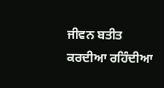ਜੀਵਨ ਬਤੀਤ ਕਰਦੀਆ ਰਹਿੰਦੀਆ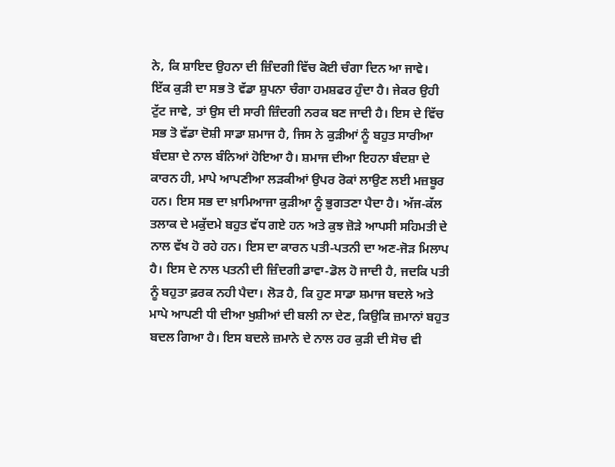ਨੇ, ਕਿ ਸ਼ਾਇਦ ਉਹਨਾ ਦੀ ਜ਼ਿੰਦਗੀ ਵਿੱਚ ਕੋਈ ਚੰਗਾ ਦਿਨ ਆ ਜਾਵੇ।
ਇੱਕ ਕੁੜੀ ਦਾ ਸਭ ਤੋ ਵੱਡਾ ਸ਼ੁਪਨਾ ਚੰਗਾ ਹਮਸ਼ਫਰ ਹੁੰਦਾ ਹੈ। ਜੇਕਰ ਉਹੀ ਟੁੱਟ ਜਾਵੇ, ਤਾਂ ਉਸ ਦੀ ਸਾਰੀ ਜ਼ਿੰਦਗੀ ਨਰਕ ਬਣ ਜਾਦੀ ਹੈ। ਇਸ ਦੇ ਵਿੱਚ ਸਭ ਤੋ ਵੱਡਾ ਦੋਸ਼ੀ ਸਾਡਾ ਸ਼ਮਾਜ ਹੈ, ਜਿਸ ਨੇ ਕੁੜੀਆਂ ਨੂੰ ਬਹੁਤ ਸਾਰੀਆ ਬੰਦਸ਼ਾ ਦੇ ਨਾਲ ਬੰਨਿਆਂ ਹੋਇਆ ਹੈ। ਸ਼ਮਾਜ ਦੀਆ ਇਹਨਾ ਬੰਦਸ਼ਾ ਦੇ ਕਾਰਨ ਹੀ, ਮਾਪੇ ਆਪਣੀਆ ਲੜਕੀਆਂ ਉਪਰ ਰੋਕਾਂ ਲਾਉਣ ਲਈ ਮਜ਼ਬੂਰ ਹਨ। ਇਸ ਸਭ ਦਾ ਖ਼ਾਮਿਆਜਾ ਕੁੜੀਆ ਨੂੰ ਭੁਗਤਣਾ ਪੈਦਾ ਹੈ। ਅੱਜ-ਕੱਲ ਤਲਾਕ ਦੇ ਮਕੁੱਦਮੇ ਬਹੁਤ ਵੱਧ ਗਏ ਹਨ ਅਤੇ ਕੁਝ ਜ਼ੋੜੇ ਆਪਸੀ ਸਹਿਮਤੀ ਦੇ ਨਾਲ ਵੱਖ ਹੋ ਰਹੇ ਹਨ। ਇਸ ਦਾ ਕਾਰਨ ਪਤੀ-ਪਤਨੀ ਦਾ ਅਣ-ਜੋੜ ਮਿਲਾਪ ਹੈ। ਇਸ ਦੇ ਨਾਲ ਪਤਨੀ ਦੀ ਜ਼ਿੰਦਗੀ ਡਾਵਾ-ਡੋਲ ਹੋ ਜਾਦੀ ਹੈ, ਜਦਕਿ ਪਤੀ ਨੂੰ ਬਹੁਤਾ ਫ਼ਰਕ ਨਹੀ ਪੈਦਾ। ਲੋੜ ਹੈ, ਕਿ ਹੁਣ ਸਾਡਾ ਸ਼ਮਾਜ ਬਦਲੇ ਅਤੇ ਮਾਪੇ ਆਪਣੀ ਧੀ ਦੀਆ ਖੁਸ਼ੀਆਂ ਦੀ ਬਲੀ ਨਾ ਦੇਣ, ਕਿਉਕਿ ਜ਼ਮਾਨਾਂ ਬਹੁਤ ਬਦਲ ਗਿਆ ਹੈ। ਇਸ ਬਦਲੇ ਜ਼ਮਾਨੇ ਦੇ ਨਾਲ ਹਰ ਕੁੜੀ ਦੀ ਸੋਚ ਵੀ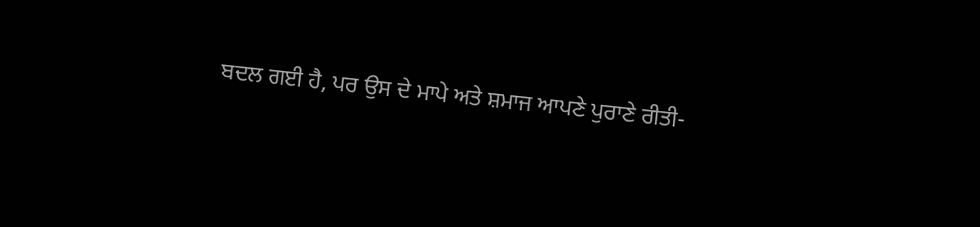ਬਦਲ ਗਈ ਹੈ, ਪਰ ਉਸ ਦੇ ਮਾਪੇ ਅਤੇ ਸ਼ਮਾਜ ਆਪਣੇ ਪੁਰਾਣੇ ਰੀਤੀ-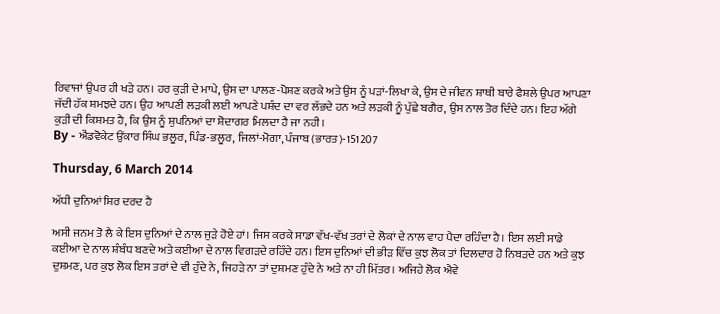ਰਿਵਾਜਾਂ ਉਪਰ ਹੀ ਖੜੇ ਹਨ। ਹਰ ਕੁੜੀ ਦੇ ਮਾਪੇ, ਉਸ ਦਾ ਪਾਲਣ-ਪੋਸ਼ਣ ਕਰਕੇ ਅਤੇ ਉਸ ਨੂੰ ਪੜਾਂ-ਲਿਖਾ ਕੇ, ਉਸ ਦੇ ਜੀਵਨ ਸ਼ਾਥੀ ਬਾਰੇ ਫੈਸ਼ਲੇ ਉਪਰ ਆਪਣਾ ਜੱਦੀ ਹੱਕ ਸ਼ਮਝਦੇ ਹਨ। ਉਹ ਆਪਣੀ ਲੜਕੀ ਲਈ ਆਪਣੇ ਪਸ਼ੰਦ ਦਾ ਵਰ ਲੱਭਦੇ ਹਨ ਅਤੇ ਲੜਕੀ ਨੂੰ ਪੁੱਛੇ ਬਗੈਰ, ਉਸ ਨਾਲ ਤੋਰ ਦਿੰਦੇ ਹਨ। ਇਹ ਅੱਗੇ ਕੁੜੀ ਦੀ ਕਿਸ਼ਮਤ ਹੈ, ਕਿ ਉਸ ਨੂੰ ਸ਼ੁਪਨਿਆਂ ਦਾ ਸ਼ੋਦਾਗਰ ਮਿਲਦਾ ਹੈ ਜਾ ਨਹੀ।
By - ਐਂਡਵੋਕੇਟ ਉਂਕਾਰ ਸਿੰਘ ਭਲੂਰ, ਪਿੰਡ-ਭਲੂਰ, ਜਿਲਾਂ-ਮੋਗਾ, ਪੰਜਾਬ (ਭਾਰਤ)-151207

Thursday, 6 March 2014

ਅੱਧੀ ਦੁਨਿਆਂ ਸ਼ਿਰ ਦਰਦ ਹੈ

ਅਸੀ ਜਨਮ ਤੋ ਲੈ ਕੇ ਇਸ ਦੁਨਿਆਂ ਦੇ ਨਾਲ ਜੁੜੇ ਹੋਏ ਹਾਂ। ਜਿਸ ਕਰਕੇ ਸਾਡਾ ਵੱਖ-ਵੱਖ ਤਰਾਂ ਦੇ ਲੋਕਾਂ ਦੇ ਨਾਲ ਵਾਹ ਪੈਦਾ ਰਹਿੰਦਾ ਹੈ। ਇਸ ਲਈ ਸਾਡੇ ਕਈਆ ਦੇ ਨਾਲ ਸ਼ੰਬੰਧ ਬਣਦੇ ਅਤੇ ਕਈਆ ਦੇ ਨਾਲ ਵਿਗੜਦੇ ਰਹਿੰਦੇ ਹਨ। ਇਸ ਦੁਨਿਆਂ ਦੀ ਭੀੜ ਵਿੱਚ ਕੁਝ ਲੋਕ ਤਾਂ ਦਿਲਦਾਰ ਹੋ ਨਿਬੜਦੇ ਹਨ ਅਤੇ ਕੁਝ ਦੁਸ਼ਮਣ, ਪਰ ਕੁਝ ਲੋਕ ਇਸ ਤਰਾਂ ਦੇ ਵੀ ਹੁੰਦੇ ਨੇ, ਜਿਹੜੇ ਨਾ ਤਾਂ ਦੁਸ਼ਮਣ ਹੁੰਦੇ ਨੇ ਅਤੇ ਨਾ ਹੀ ਮਿੱਤਰ। ਅਜਿਹੇ ਲੋਕ ਐਵੇ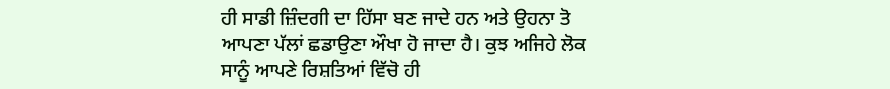ਹੀ ਸਾਡੀ ਜ਼ਿੰਦਗੀ ਦਾ ਹਿੱਸਾ ਬਣ ਜਾਦੇ ਹਨ ਅਤੇ ਉਹਨਾ ਤੋ ਆਪਣਾ ਪੱਲਾਂ ਛਡਾਉਣਾ ਔਖਾ ਹੋ ਜਾਦਾ ਹੈ। ਕੁਝ ਅਜਿਹੇ ਲੋਕ ਸਾਨੂੰ ਆਪਣੇ ਰਿਸ਼ਤਿਆਂ ਵਿੱਚੋ ਹੀ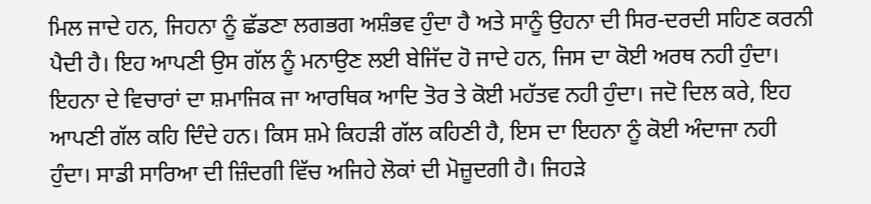ਮਿਲ ਜਾਦੇ ਹਨ, ਜਿਹਨਾ ਨੂੰ ਛੱਡਣਾ ਲਗਭਗ ਅਸ਼ੰਭਵ ਹੁੰਦਾ ਹੈ ਅਤੇ ਸਾਨੂੰ ਉਹਨਾ ਦੀ ਸਿਰ-ਦਰਦੀ ਸਹਿਣ ਕਰਨੀ ਪੈਦੀ ਹੈ। ਇਹ ਆਪਣੀ ਉਸ ਗੱਲ ਨੂੰ ਮਨਾਉਣ ਲਈ ਬੇਜਿੱਦ ਹੋ ਜਾਦੇ ਹਨ, ਜਿਸ ਦਾ ਕੋਈ ਅਰਥ ਨਹੀ ਹੁੰਦਾ। ਇਹਨਾ ਦੇ ਵਿਚਾਰਾਂ ਦਾ ਸ਼ਮਾਜਿਕ ਜਾ ਆਰਥਿਕ ਆਦਿ ਤੋਰ ਤੇ ਕੋਈ ਮਹੱਤਵ ਨਹੀ ਹੁੰਦਾ। ਜਦੋ ਦਿਲ ਕਰੇ, ਇਹ ਆਪਣੀ ਗੱਲ ਕਹਿ ਦਿੰਦੇ ਹਨ। ਕਿਸ ਸ਼ਮੇ ਕਿਹੜੀ ਗੱਲ ਕਹਿਣੀ ਹੈ, ਇਸ ਦਾ ਇਹਨਾ ਨੂੰ ਕੋਈ ਅੰਦਾਜਾ ਨਹੀ ਹੁੰਦਾ। ਸਾਡੀ ਸਾਰਿਆ ਦੀ ਜ਼ਿੰਦਗੀ ਵਿੱਚ ਅਜਿਹੇ ਲੋਕਾਂ ਦੀ ਮੋਜ਼ੂਦਗੀ ਹੈ। ਜਿਹੜੇ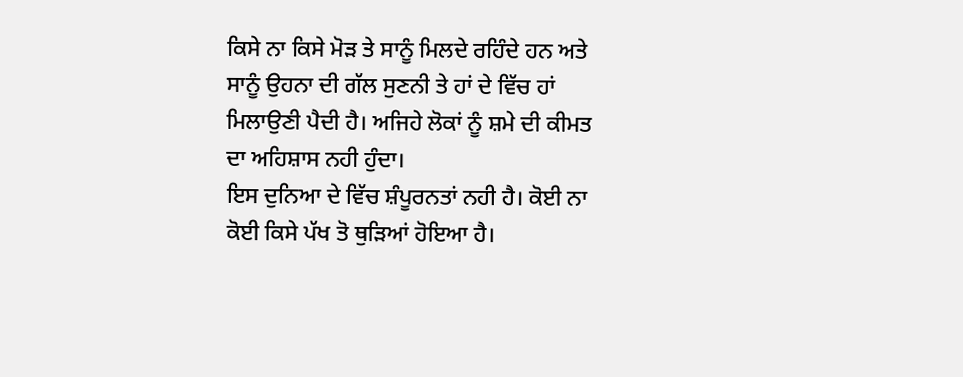ਕਿਸੇ ਨਾ ਕਿਸੇ ਮੋੜ ਤੇ ਸਾਨੂੰ ਮਿਲਦੇ ਰਹਿੰਦੇ ਹਨ ਅਤੇ ਸਾਨੂੰ ਉਹਨਾ ਦੀ ਗੱਲ ਸੁਣਨੀ ਤੇ ਹਾਂ ਦੇ ਵਿੱਚ ਹਾਂ ਮਿਲਾਉਣੀ ਪੈਦੀ ਹੈ। ਅਜਿਹੇ ਲੋਕਾਂ ਨੂੰ ਸ਼ਮੇ ਦੀ ਕੀਮਤ ਦਾ ਅਹਿਸ਼ਾਸ ਨਹੀ ਹੁੰਦਾ।
ਇਸ ਦੁਨਿਆ ਦੇ ਵਿੱਚ ਸ਼ੰਪੂਰਨਤਾਂ ਨਹੀ ਹੈ। ਕੋਈ ਨਾ ਕੋਈ ਕਿਸੇ ਪੱਖ ਤੋ ਥੁੜਿਆਂ ਹੋਇਆ ਹੈ।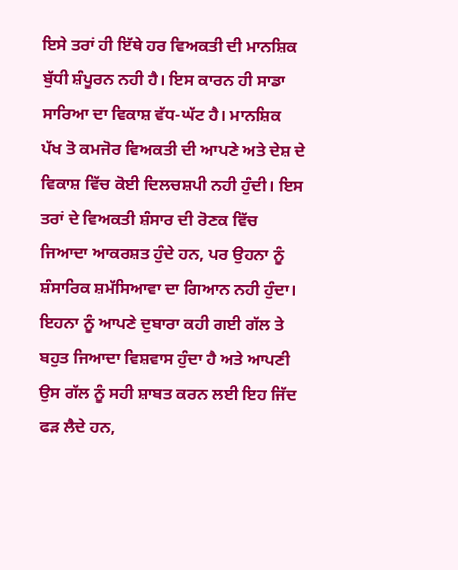ਇਸੇ ਤਰਾਂ ਹੀ ਇੱਥੇ ਹਰ ਵਿਅਕਤੀ ਦੀ ਮਾਨਸ਼ਿਕ ਬੁੱਧੀ ਸ਼ੰਪੂਰਨ ਨਹੀ ਹੈ। ਇਸ ਕਾਰਨ ਹੀ ਸਾਡਾ ਸਾਰਿਆ ਦਾ ਵਿਕਾਸ਼ ਵੱਧ-ਘੱਟ ਹੈ। ਮਾਨਸ਼ਿਕ ਪੱਖ ਤੋ ਕਮਜੋਰ ਵਿਅਕਤੀ ਦੀ ਆਪਣੇ ਅਤੇ ਦੇਸ਼ ਦੇ ਵਿਕਾਸ਼ ਵਿੱਚ ਕੋਈ ਦਿਲਚਸ਼ਪੀ ਨਹੀ ਹੁੰਦੀ। ਇਸ ਤਰਾਂ ਦੇ ਵਿਅਕਤੀ ਸ਼ੰਸਾਰ ਦੀ ਰੋਣਕ ਵਿੱਚ ਜਿਆਦਾ ਆਕਰਸ਼ਤ ਹੁੰਦੇ ਹਨ, ਪਰ ਉਹਨਾ ਨੂੰ ਸ਼ੰਸਾਰਿਕ ਸ਼ਮੱਸਿਆਵਾ ਦਾ ਗਿਆਨ ਨਹੀ ਹੁੰਦਾ।
ਇਹਨਾ ਨੂੰ ਆਪਣੇ ਦੁਬਾਰਾ ਕਹੀ ਗਈ ਗੱਲ ਤੇ ਬਹੁਤ ਜਿਆਦਾ ਵਿਸ਼ਵਾਸ ਹੁੰਦਾ ਹੈ ਅਤੇ ਆਪਣੀ ਉਸ ਗੱਲ ਨੂੰ ਸਹੀ ਸ਼ਾਬਤ ਕਰਨ ਲਈ ਇਹ ਜਿੱਦ ਫੜ ਲੈਦੇ ਹਨ,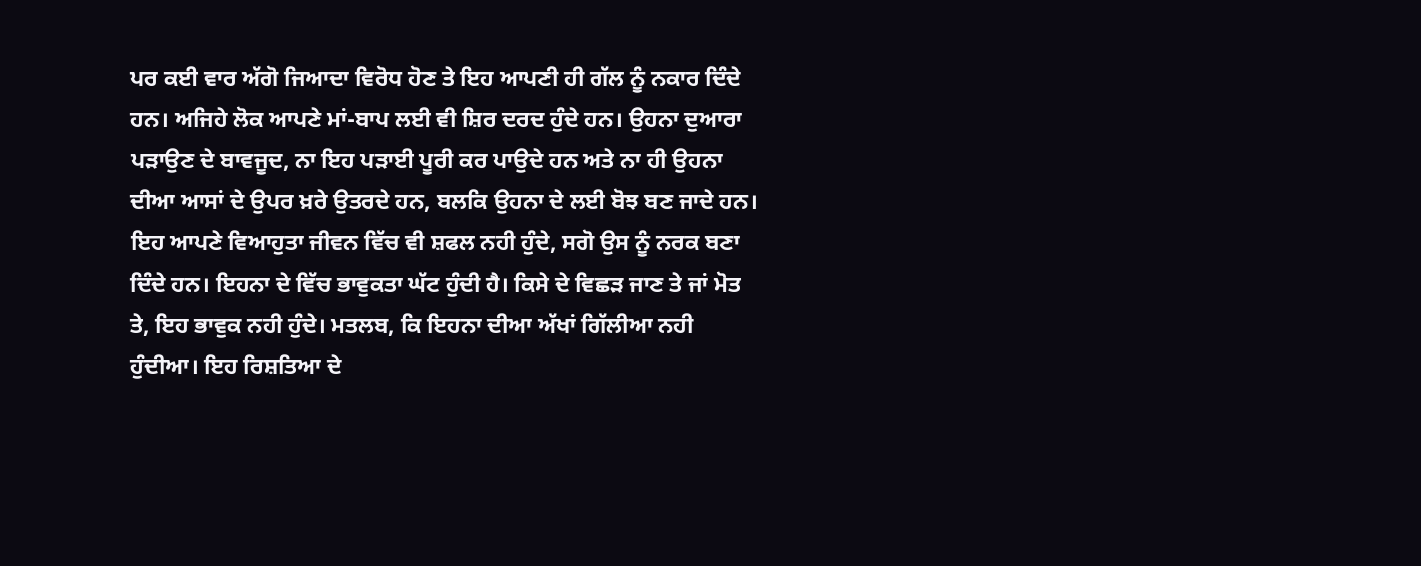ਪਰ ਕਈ ਵਾਰ ਅੱਗੋ ਜਿਆਦਾ ਵਿਰੋਧ ਹੋਣ ਤੇ ਇਹ ਆਪਣੀ ਹੀ ਗੱਲ ਨੂੰ ਨਕਾਰ ਦਿੰਦੇ ਹਨ। ਅਜਿਹੇ ਲੋਕ ਆਪਣੇ ਮਾਂ-ਬਾਪ ਲਈ ਵੀ ਸ਼ਿਰ ਦਰਦ ਹੁੰਦੇ ਹਨ। ਉਹਨਾ ਦੁਆਰਾ ਪੜਾਉਣ ਦੇ ਬਾਵਜੂਦ, ਨਾ ਇਹ ਪੜਾਈ ਪੂਰੀ ਕਰ ਪਾਉਦੇ ਹਨ ਅਤੇ ਨਾ ਹੀ ਉਹਨਾ ਦੀਆ ਆਸਾਂ ਦੇ ਉਪਰ ਖ਼ਰੇ ਉਤਰਦੇ ਹਨ, ਬਲਕਿ ਉਹਨਾ ਦੇ ਲਈ ਬੋਝ ਬਣ ਜਾਦੇ ਹਨ। ਇਹ ਆਪਣੇ ਵਿਆਹੁਤਾ ਜੀਵਨ ਵਿੱਚ ਵੀ ਸ਼ਫਲ ਨਹੀ ਹੁੰਦੇ, ਸਗੋ ਉਸ ਨੂੰ ਨਰਕ ਬਣਾ ਦਿੰਦੇ ਹਨ। ਇਹਨਾ ਦੇ ਵਿੱਚ ਭਾਵੁਕਤਾ ਘੱਟ ਹੁੰਦੀ ਹੈ। ਕਿਸੇ ਦੇ ਵਿਛੜ ਜਾਣ ਤੇ ਜਾਂ ਮੋਤ ਤੇ, ਇਹ ਭਾਵੁਕ ਨਹੀ ਹੁੰਦੇ। ਮਤਲਬ, ਕਿ ਇਹਨਾ ਦੀਆ ਅੱਖਾਂ ਗਿੱਲੀਆ ਨਹੀ ਹੁੰਦੀਆ। ਇਹ ਰਿਸ਼ਤਿਆ ਦੇ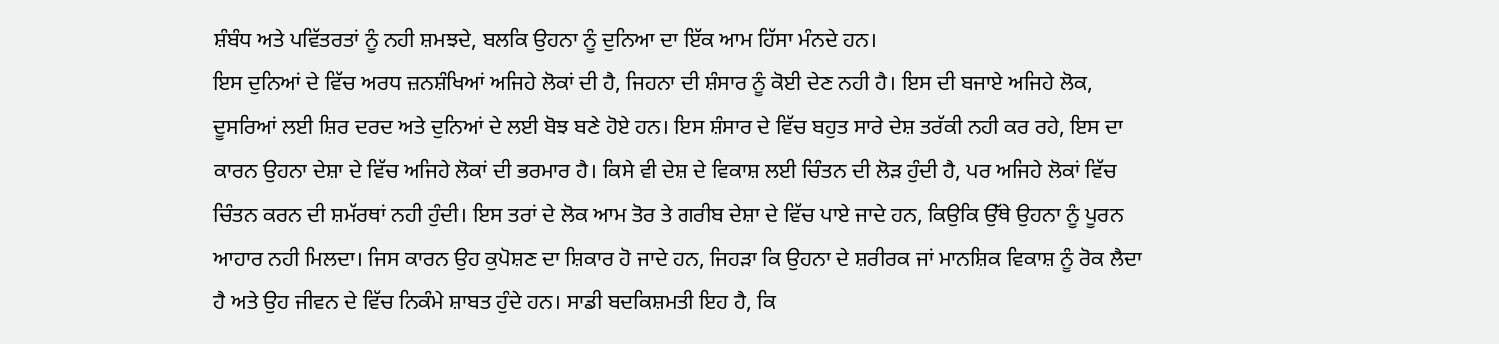ਸ਼ੰਬੰਧ ਅਤੇ ਪਵਿੱਤਰਤਾਂ ਨੂੰ ਨਹੀ ਸ਼ਮਝਦੇ, ਬਲਕਿ ਉਹਨਾ ਨੂੰ ਦੁਨਿਆ ਦਾ ਇੱਕ ਆਮ ਹਿੱਸਾ ਮੰਨਦੇ ਹਨ।
ਇਸ ਦੁਨਿਆਂ ਦੇ ਵਿੱਚ ਅਰਧ ਜ਼ਨਸ਼ੰਖਿਆਂ ਅਜਿਹੇ ਲੋਕਾਂ ਦੀ ਹੈ, ਜਿਹਨਾ ਦੀ ਸ਼ੰਸਾਰ ਨੂੰ ਕੋਈ ਦੇਣ ਨਹੀ ਹੈ। ਇਸ ਦੀ ਬਜਾਏ ਅਜਿਹੇ ਲੋਕ, ਦੂਸਰਿਆਂ ਲਈ ਸ਼ਿਰ ਦਰਦ ਅਤੇ ਦੁਨਿਆਂ ਦੇ ਲਈ ਬੋਝ ਬਣੇ ਹੋਏ ਹਨ। ਇਸ ਸ਼ੰਸਾਰ ਦੇ ਵਿੱਚ ਬਹੁਤ ਸਾਰੇ ਦੇਸ਼ ਤਰੱਕੀ ਨਹੀ ਕਰ ਰਹੇ, ਇਸ ਦਾ ਕਾਰਨ ਉਹਨਾ ਦੇਸ਼ਾ ਦੇ ਵਿੱਚ ਅਜਿਹੇ ਲੋਕਾਂ ਦੀ ਭਰਮਾਰ ਹੈ। ਕਿਸੇ ਵੀ ਦੇਸ਼ ਦੇ ਵਿਕਾਸ਼ ਲਈ ਚਿੰਤਨ ਦੀ ਲੋੜ ਹੁੰਦੀ ਹੈ, ਪਰ ਅਜਿਹੇ ਲੋਕਾਂ ਵਿੱਚ ਚਿੰਤਨ ਕਰਨ ਦੀ ਸ਼ਮੱਰਥਾਂ ਨਹੀ ਹੁੰਦੀ। ਇਸ ਤਰਾਂ ਦੇ ਲੋਕ ਆਮ ਤੋਰ ਤੇ ਗਰੀਬ ਦੇਸ਼ਾ ਦੇ ਵਿੱਚ ਪਾਏ ਜਾਦੇ ਹਨ, ਕਿਉਕਿ ਉੱਥੇ ਉਹਨਾ ਨੂੰ ਪੂਰਨ ਆਹਾਰ ਨਹੀ ਮਿਲਦਾ। ਜਿਸ ਕਾਰਨ ਉਹ ਕੁਪੋਸ਼ਣ ਦਾ ਸ਼ਿਕਾਰ ਹੋ ਜਾਦੇ ਹਨ, ਜਿਹੜਾ ਕਿ ਉਹਨਾ ਦੇ ਸ਼ਰੀਰਕ ਜਾਂ ਮਾਨਸ਼ਿਕ ਵਿਕਾਸ਼ ਨੂੰ ਰੋਕ ਲੈਦਾ ਹੈ ਅਤੇ ਉਹ ਜੀਵਨ ਦੇ ਵਿੱਚ ਨਿਕੰਮੇ ਸ਼ਾਬਤ ਹੁੰਦੇ ਹਨ। ਸਾਡੀ ਬਦਕਿਸ਼ਮਤੀ ਇਹ ਹੈ, ਕਿ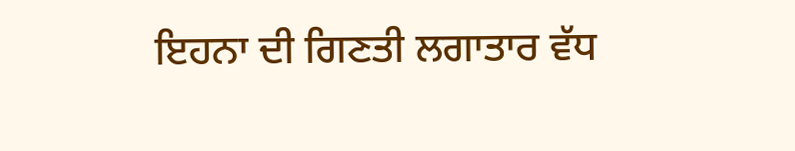ਇਹਨਾ ਦੀ ਗਿਣਤੀ ਲਗਾਤਾਰ ਵੱਧ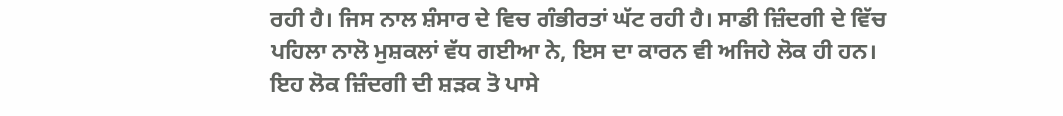ਰਹੀ ਹੈ। ਜਿਸ ਨਾਲ ਸ਼ੰਸਾਰ ਦੇ ਵਿਚ ਗੰਭੀਰਤਾਂ ਘੱਟ ਰਹੀ ਹੈ। ਸਾਡੀ ਜ਼ਿੰਦਗੀ ਦੇ ਵਿੱਚ ਪਹਿਲਾ ਨਾਲੋ ਮੁਸ਼ਕਲਾਂ ਵੱਧ ਗਈਆ ਨੇ, ਇਸ ਦਾ ਕਾਰਨ ਵੀ ਅਜਿਹੇ ਲੋਕ ਹੀ ਹਨ। ਇਹ ਲੋਕ ਜ਼ਿੰਦਗੀ ਦੀ ਸ਼ੜਕ ਤੋ ਪਾਸੇ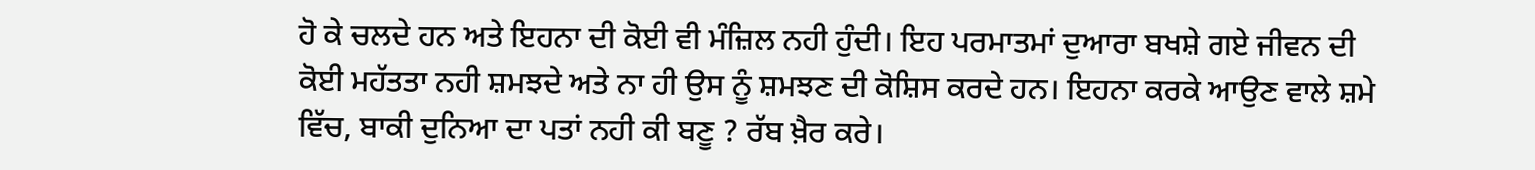ਹੋ ਕੇ ਚਲਦੇ ਹਨ ਅਤੇ ਇਹਨਾ ਦੀ ਕੋਈ ਵੀ ਮੰਜ਼ਿਲ ਨਹੀ ਹੁੰਦੀ। ਇਹ ਪਰਮਾਤਮਾਂ ਦੁਆਰਾ ਬਖਸ਼ੇ ਗਏ ਜੀਵਨ ਦੀ ਕੋਈ ਮਹੱਤਤਾ ਨਹੀ ਸ਼ਮਝਦੇ ਅਤੇ ਨਾ ਹੀ ਉਸ ਨੂੰ ਸ਼ਮਝਣ ਦੀ ਕੋਸ਼ਿਸ ਕਰਦੇ ਹਨ। ਇਹਨਾ ਕਰਕੇ ਆਉਣ ਵਾਲੇ ਸ਼ਮੇ ਵਿੱਚ, ਬਾਕੀ ਦੁਨਿਆ ਦਾ ਪਤਾਂ ਨਹੀ ਕੀ ਬਣੂ ? ਰੱਬ ਖ਼ੈਰ ਕਰੇ।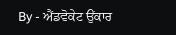By - ਐਂਡਵੋਕੇਟ ਉਂਕਾਰ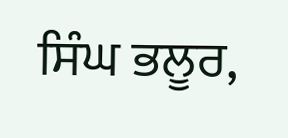ਸਿੰਘ ਭਲੂਰ,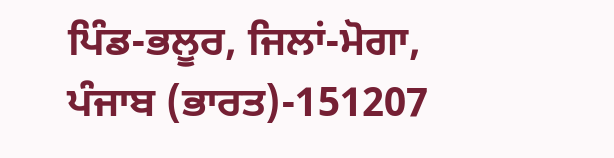ਪਿੰਡ-ਭਲੂਰ, ਜਿਲਾਂ-ਮੋਗਾ, ਪੰਜਾਬ (ਭਾਰਤ)-151207